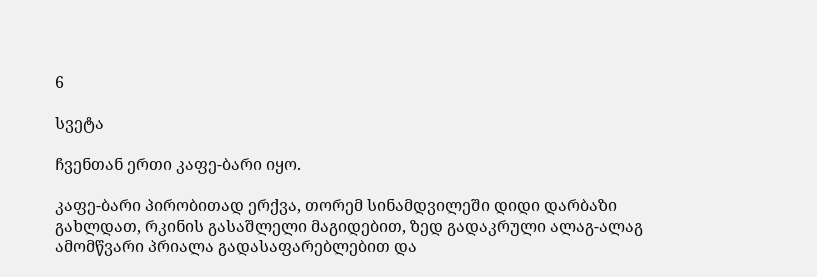6

სვეტა

ჩვენთან ერთი კაფე-ბარი იყო.

კაფე-ბარი პირობითად ერქვა, თორემ სინამდვილეში დიდი დარბაზი გახლდათ, რკინის გასაშლელი მაგიდებით, ზედ გადაკრული ალაგ-ალაგ ამომწვარი პრიალა გადასაფარებლებით და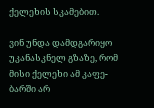ქელეხის სკამებით.

ვინ უნდა დამდგარიყო უკანასკნელ გზაზე, რომ მისი ქელეხი ამ კაფე-ბარში არ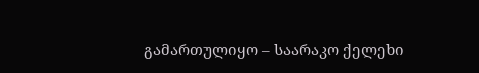გამართულიყო – საარაკო ქელეხი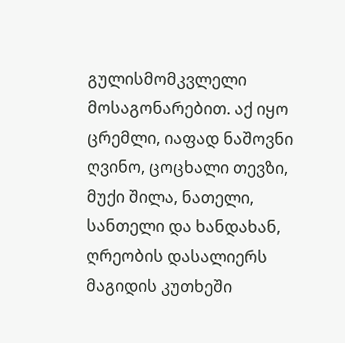გულისმომკვლელი მოსაგონარებით. აქ იყო ცრემლი, იაფად ნაშოვნი ღვინო, ცოცხალი თევზი, მუქი შილა, ნათელი, სანთელი და ხანდახან, ღრეობის დასალიერს მაგიდის კუთხეში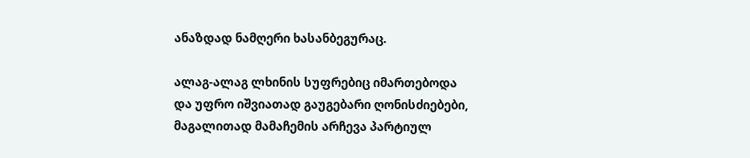ანაზდად ნამღერი ხასანბეგურაც.

ალაგ-ალაგ ლხინის სუფრებიც იმართებოდა და უფრო იშვიათად გაუგებარი ღონისძიებები, მაგალითად მამაჩემის არჩევა პარტიულ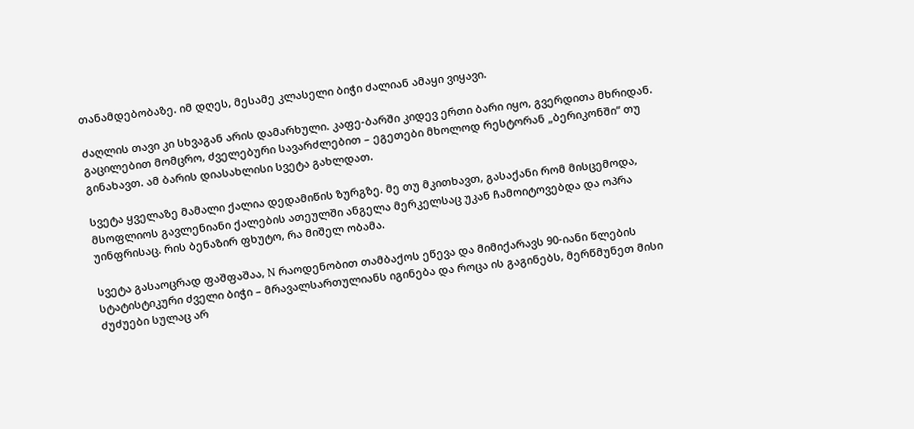თანამდებობაზე. იმ დღეს, მესამე კლასელი ბიჭი ძალიან ამაყი ვიყავი.

ძაღლის თავი კი სხვაგან არის დამარხული. კაფე-ბარში კიდევ ერთი ბარი იყო, გვერდითა მხრიდან. გაცილებით მომცრო, ძველებური სავარძლებით – ეგეთები მხოლოდ რესტორან „ბერიკონში“ თუ გინახავთ. ამ ბარის დიასახლისი სვეტა გახლდათ.

სვეტა ყველაზე მამალი ქალია დედამიწის ზურგზე. მე თუ მკითხავთ, გასაქანი რომ მისცემოდა, მსოფლიოს გავლენიანი ქალების ათეულში ანგელა მერკელსაც უკან ჩამოიტოვებდა და ოპრა უინფრისაც. რის ბენაზირ ფხუტო, რა მიშელ ობამა.

სვეტა გასაოცრად ფაშფაშაა, N რაოდენობით თამბაქოს ეწევა და მიმიქარავს 90-იანი წლების სტატისტიკური ძველი ბიჭი – მრავალსართულიანს იგინება და როცა ის გაგინებს, მერწმუნეთ მისი ძუძუები სულაც არ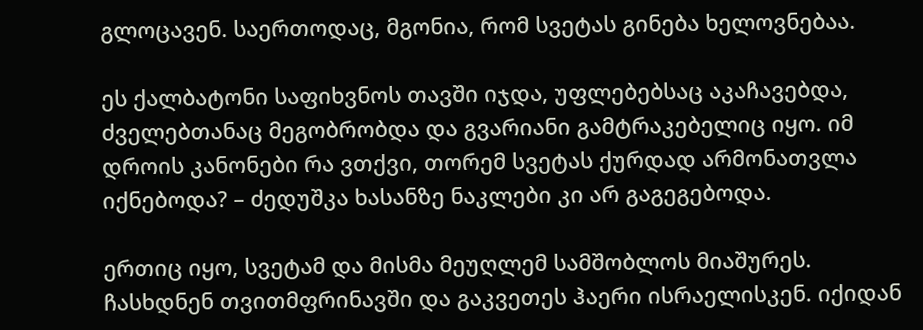გლოცავენ. საერთოდაც, მგონია, რომ სვეტას გინება ხელოვნებაა.

ეს ქალბატონი საფიხვნოს თავში იჯდა, უფლებებსაც აკაჩავებდა, ძველებთანაც მეგობრობდა და გვარიანი გამტრაკებელიც იყო. იმ დროის კანონები რა ვთქვი, თორემ სვეტას ქურდად არმონათვლა იქნებოდა? – ძედუშკა ხასანზე ნაკლები კი არ გაგეგებოდა.

ერთიც იყო, სვეტამ და მისმა მეუღლემ სამშობლოს მიაშურეს. ჩასხდნენ თვითმფრინავში და გაკვეთეს ჰაერი ისრაელისკენ. იქიდან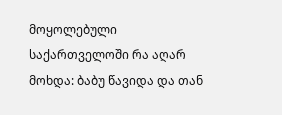მოყოლებული საქართველოში რა აღარ მოხდა: ბაბუ წავიდა და თან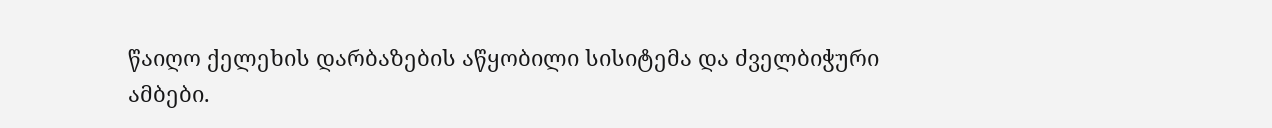წაიღო ქელეხის დარბაზების აწყობილი სისიტემა და ძველბიჭური ამბები.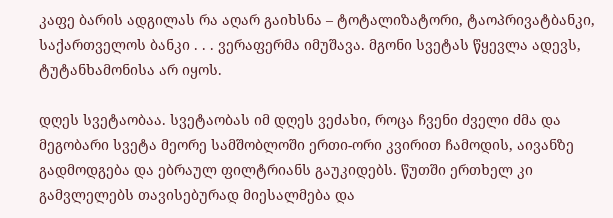კაფე ბარის ადგილას რა აღარ გაიხსნა – ტოტალიზატორი, ტაოპრივატბანკი, საქართველოს ბანკი . . . ვერაფერმა იმუშავა. მგონი სვეტას წყევლა ადევს, ტუტანხამონისა არ იყოს.

დღეს სვეტაობაა. სვეტაობას იმ დღეს ვეძახი, როცა ჩვენი ძველი ძმა და მეგობარი სვეტა მეორე სამშობლოში ერთი-ორი კვირით ჩამოდის, აივანზე გადმოდგება და ებრაულ ფილტრიანს გაუკიდებს. წუთში ერთხელ კი გამვლელებს თავისებურად მიესალმება და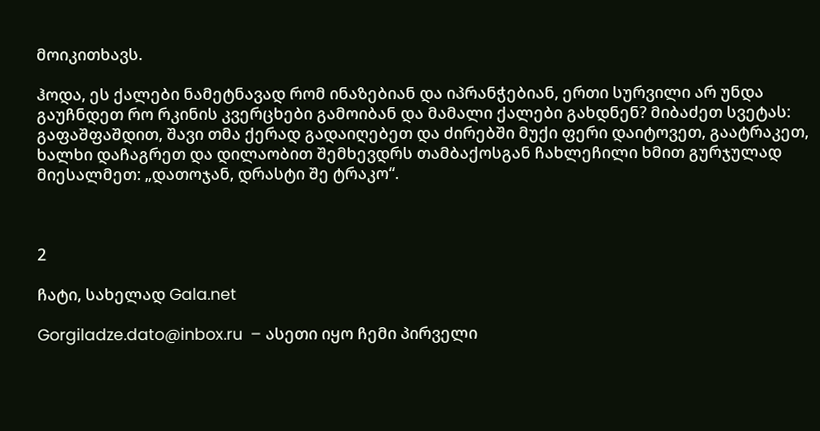მოიკითხავს.

ჰოდა, ეს ქალები ნამეტნავად რომ ინაზებიან და იპრანჭებიან, ერთი სურვილი არ უნდა გაუჩნდეთ რო რკინის კვერცხები გამოიბან და მამალი ქალები გახდნენ? მიბაძეთ სვეტას: გაფაშფაშდით, შავი თმა ქერად გადაიღებეთ და ძირებში მუქი ფერი დაიტოვეთ, გაატრაკეთ, ხალხი დაჩაგრეთ და დილაობით შემხევდრს თამბაქოსგან ჩახლეჩილი ხმით გურჯულად მიესალმეთ: „დათოჯან, დრასტი შე ტრაკო“.



2

ჩატი, სახელად Gala.net

Gorgiladze.dato@inbox.ru  – ასეთი იყო ჩემი პირველი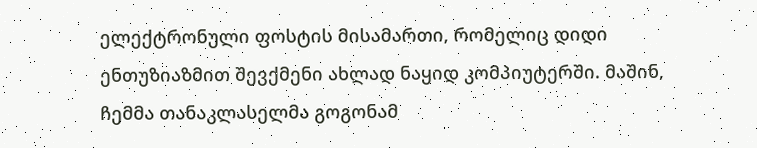ელექტრონული ფოსტის მისამართი, რომელიც დიდი ენთუზიაზმით შევქმენი ახლად ნაყიდ კომპიუტერში. მაშინ, ჩემმა თანაკლასელმა გოგონამ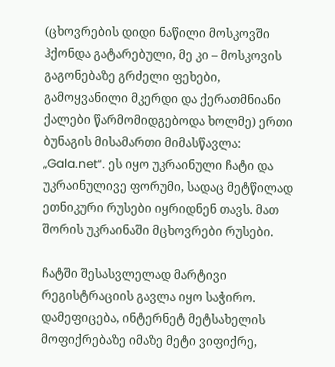(ცხოვრების დიდი ნაწილი მოსკოვში ჰქონდა გატარებული, მე კი – მოსკოვის გაგონებაზე გრძელი ფეხები, გამოყვანილი მკერდი და ქერათმნიანი ქალები წარმომიდგებოდა ხოლმე) ერთი ბუნაგის მისამართი მიმასწავლა: „Gala.net“. ეს იყო უკრაინული ჩატი და უკრაინულივე ფორუმი, სადაც მეტწილად ეთნიკური რუსები იყრიდნენ თავს. მათ შორის უკრაინაში მცხოვრები რუსები.

ჩატში შესასვლელად მარტივი რეგისტრაციის გავლა იყო საჭირო. დამეფიცება, ინტერნეტ მეტსახელის მოფიქრებაზე იმაზე მეტი ვიფიქრე,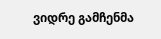ვიდრე გამჩენმა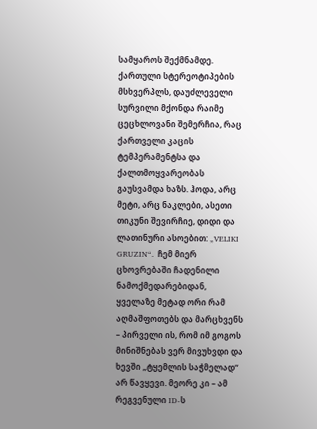სამყაროს შექმნამდე. ქართული სტერეოტიპების მსხვერპლს, დაუძლეველი სურვილი მქონდა რაიმე ცეცხლოვანი შემერჩია, რაც ქართველი კაცის ტემპერამენტსა და ქალთმოყვარეობას გაუსვამდა ხაზს. ჰოდა, არც მეტი, არც ნაკლები, ასეთი თიკუნი შევირჩიე, დიდი და ლათინური ასოებით: „VELIKI GRUZIN“.  ჩემ მიერ ცხოვრებაში ჩადენილი ნამოქმედარებიდან, ყველაზე მეტად ორი რამ აღმაშფოთებს და მარცხვენს – პირველი ის, რომ იმ გოგოს მინიშნებას ვერ მივუხვდი და ხევში „ტყემლის საჭმელად“ არ წავყევი. მეორე კი – ამ რეგვენული ID-ს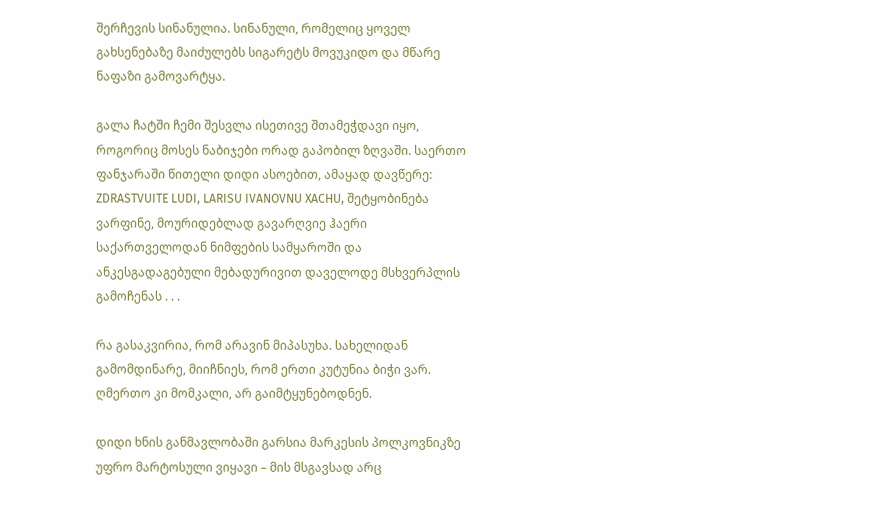შერჩევის სინანულია. სინანული, რომელიც ყოველ გახსენებაზე მაიძულებს სიგარეტს მოვუკიდო და მწარე ნაფაზი გამოვარტყა.

გალა ჩატში ჩემი შესვლა ისეთივე შთამეჭდავი იყო, როგორიც მოსეს ნაბიჯები ორად გაპობილ ზღვაში. საერთო ფანჯარაში წითელი დიდი ასოებით, ამაყად დავწერე: ZDRASTVUITE LUDI, LARISU IVANOVNU XACHU, შეტყობინება ვარფინე, მოურიდებლად გავარღვიე ჰაერი საქართველოდან ნიმფების სამყაროში და ანკესგადაგებული მებადურივით დაველოდე მსხვერპლის გამოჩენას . . .

რა გასაკვირია, რომ არავინ მიპასუხა. სახელიდან გამომდინარე, მიიჩნიეს, რომ ერთი კუტუნია ბიჭი ვარ. ღმერთო კი მომკალი, არ გაიმტყუნებოდნენ.

დიდი ხნის განმავლობაში გარსია მარკესის პოლკოვნიკზე უფრო მარტოსული ვიყავი – მის მსგავსად არც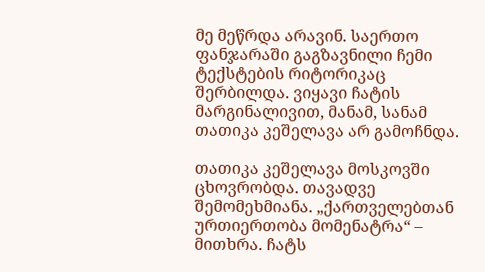მე მეწრდა არავინ. საერთო ფანჯარაში გაგზავნილი ჩემი ტექსტების რიტორიკაც შერბილდა. ვიყავი ჩატის მარგინალივით, მანამ, სანამ თათიკა კეშელავა არ გამოჩნდა.

თათიკა კეშელავა მოსკოვში ცხოვრობდა. თავადვე შემომეხმიანა. „ქართველებთან ურთიერთობა მომენატრა“ – მითხრა. ჩატს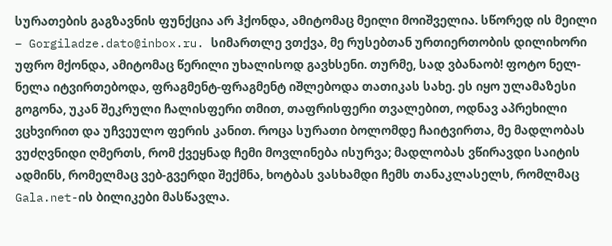სურათების გაგზავნის ფუნქცია არ ჰქონდა, ამიტომაც მეილი მოიშველია. სწორედ ის მეილი – Gorgiladze.dato@inbox.ru. სიმართლე ვთქვა, მე რუსებთან ურთიერთობის დილიხორი უფრო მქონდა, ამიტომაც წერილი უხალისოდ გავხსენი. თურმე, სად ვბანაობ! ფოტო ნელ-ნელა იტვირთებოდა, ფრაგმენტ-ფრაგმენტ იშლებოდა თათიკას სახე. ეს იყო ულამაზესი გოგონა, უკან შეკრული ჩალისფერი თმით, თაფრისფერი თვალებით, ოდნავ აპრეხილი ვცხვირით და უჩვეულო ფერის კანით. როცა სურათი ბოლომდე ჩაიტვირთა, მე მადლობას ვუძღვნიდი ღმერთს, რომ ქვეყნად ჩემი მოვლინება ისურვა; მადლობას ვწირავდი საიტის ადმინს, რომელმაც ვებ-გვერდი შექმნა, ხოტბას ვასხამდი ჩემს თანაკლასელს, რომლმაც Gala.net-ის ბილიკები მასწავლა.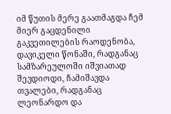იმ წუთის მერე გაათმაგდა ჩემ მიერ გაცდენილი გაკვეთილების რაოდენობა, დავიკელი წონაში, რადგანაც სამზარეულოში იშვიათად შევდიოდი, ჩამიშავდა თვალები, რადგანაც ლეონარდო და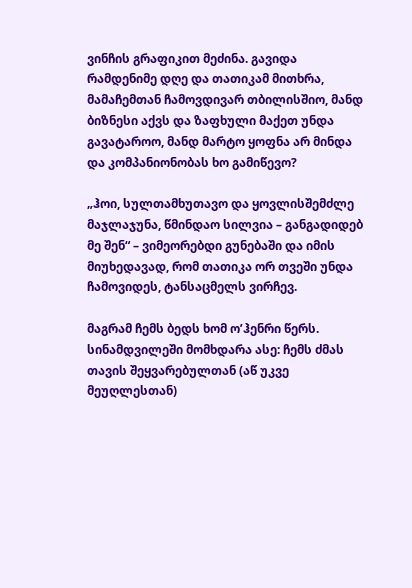ვინჩის გრაფიკით მეძინა. გავიდა რამდენიმე დღე და თათიკამ მითხრა, მამაჩემთან ჩამოვდივარ თბილისშიო, მანდ ბიზნესი აქვს და ზაფხული მაქეთ უნდა გავატაროო, მანდ მარტო ყოფნა არ მინდა  და კომპანიონობას ხო გამიწევო?

„ჰოი, სულთამხუთავო და ყოვლისშემძლე მაჯლაჯუნა, წმინდაო სილვია – განგადიდებ მე შენ“ – ვიმეორებდი გუნებაში და იმის მიუხედავად, რომ თათიკა ორ თვეში უნდა ჩამოვიდეს, ტანსაცმელს ვირჩევ.

მაგრამ ჩემს ბედს ხომ ო’ჰენრი წერს. სინამდვილეში მომხდარა ასე: ჩემს ძმას თავის შეყვარებულთან (აწ უკვე მეუღლესთან)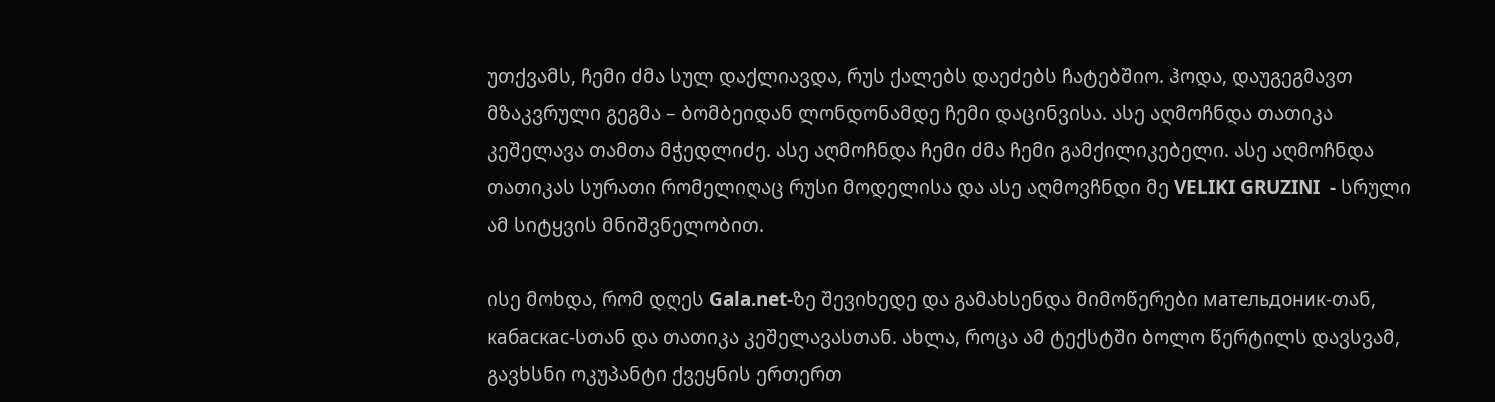უთქვამს, ჩემი ძმა სულ დაქლიავდა, რუს ქალებს დაეძებს ჩატებშიო. ჰოდა, დაუგეგმავთ მზაკვრული გეგმა – ბომბეიდან ლონდონამდე ჩემი დაცინვისა. ასე აღმოჩნდა თათიკა კეშელავა თამთა მჭედლიძე. ასე აღმოჩნდა ჩემი ძმა ჩემი გამქილიკებელი. ასე აღმოჩნდა თათიკას სურათი რომელიღაც რუსი მოდელისა და ასე აღმოვჩნდი მე VELIKI GRUZINI  - სრული ამ სიტყვის მნიშვნელობით.

ისე მოხდა, რომ დღეს Gala.net-ზე შევიხედე და გამახსენდა მიმოწერები мательдоник-თან, кабаскас-სთან და თათიკა კეშელავასთან. ახლა, როცა ამ ტექსტში ბოლო წერტილს დავსვამ, გავხსნი ოკუპანტი ქვეყნის ერთერთ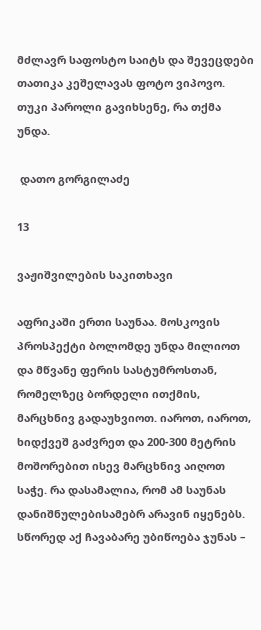მძლავრ საფოსტო საიტს და შევეცდები თათიკა კეშელავას ფოტო ვიპოვო. თუკი პაროლი გავიხსენე, რა თქმა უნდა.

 დათო გორგილაძე

13

ვაჟიშვილების საკითხავი

აფრიკაში ერთი საუნაა. მოსკოვის პროსპექტი ბოლომდე უნდა მილიოთ და მწვანე ფერის სასტუმროსთან, რომელზეც ბორდელი ითქმის, მარცხნივ გადაუხვიოთ. იაროთ, იაროთ, ხიდქვეშ გაძვრეთ და 200-300 მეტრის მოშორებით ისევ მარცხნივ აიღოთ საჭე. რა დასამალია, რომ ამ საუნას დანიშნულებისამებრ არავინ იყენებს. სწორედ აქ ჩავაბარე უბიწოება ჯუნას –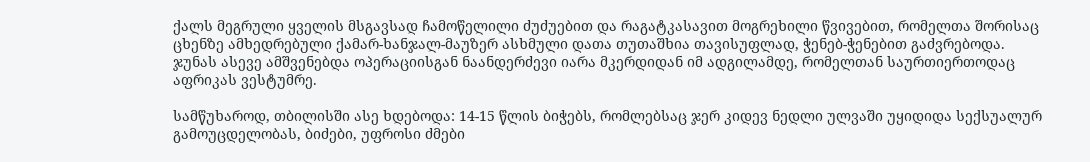ქალს მეგრული ყველის მსგავსად ჩამოწელილი ძუძუებით და რაგატკასავით მოგრეხილი წვივებით, რომელთა შორისაც ცხენზე ამხედრებული ქამარ-ხანჯალ-მაუზერ ასხმული დათა თუთაშხია თავისუფლად, ჭენებ-ჭენებით გაძვრებოდა. ჯუნას ასევე ამშვენებდა ოპერაციისგან ნაანდერძევი იარა მკერდიდან იმ ადგილამდე, რომელთან საურთიერთოდაც აფრიკას ვესტუმრე.

სამწუხაროდ, თბილისში ასე ხდებოდა: 14-15 წლის ბიჭებს, რომლებსაც ჯერ კიდევ ნედლი ულვაში უყიდიდა სექსუალურ გამოუცდელობას, ბიძები, უფროსი ძმები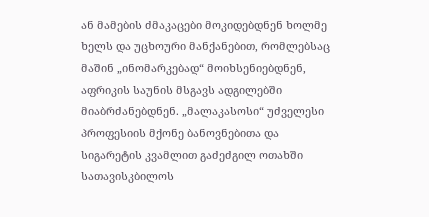ან მამების ძმაკაცები მოკიდებდნენ ხოლმე ხელს და უცხოური მანქანებით, რომლებსაც მაშინ „ინომარკებად“ მოიხსენიებდნენ, აფრიკის საუნის მსგავს ადგილებში მიაბრძანებდნენ. „მალაკასოსი“ უძველესი პროფესიის მქონე ბანოვნებითა და სიგარეტის კვამლით გაძეძგილ ოთახში სათავისკბილოს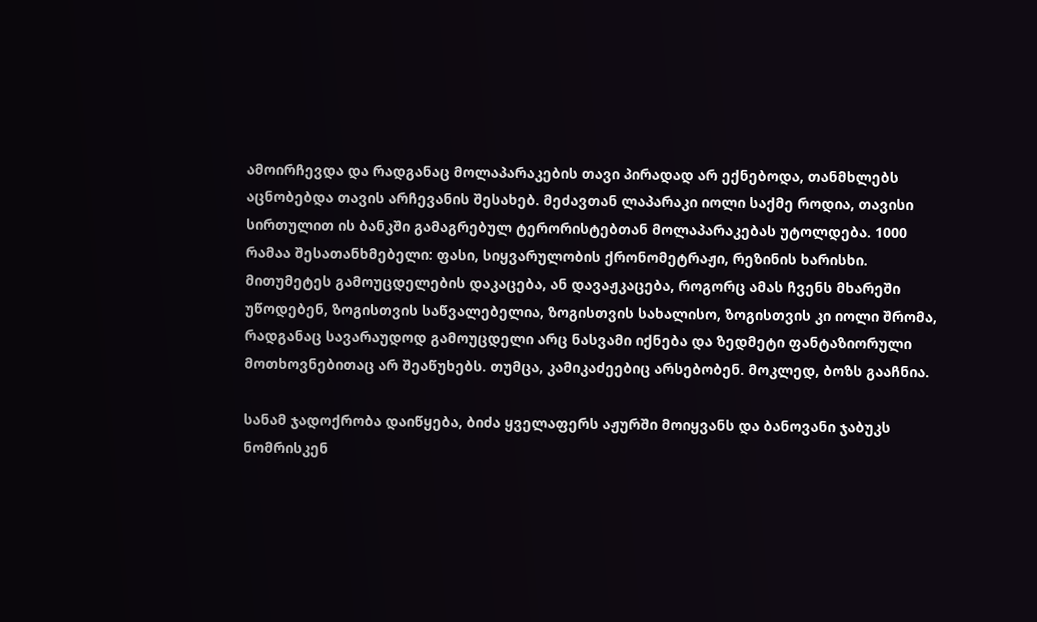ამოირჩევდა და რადგანაც მოლაპარაკების თავი პირადად არ ექნებოდა, თანმხლებს აცნობებდა თავის არჩევანის შესახებ. მეძავთან ლაპარაკი იოლი საქმე როდია, თავისი სირთულით ის ბანკში გამაგრებულ ტერორისტებთან მოლაპარაკებას უტოლდება. 1000 რამაა შესათანხმებელი: ფასი, სიყვარულობის ქრონომეტრაჟი, რეზინის ხარისხი. მითუმეტეს გამოუცდელების დაკაცება, ან დავაჟკაცება, როგორც ამას ჩვენს მხარეში უწოდებენ, ზოგისთვის საწვალებელია, ზოგისთვის სახალისო, ზოგისთვის კი იოლი შრომა, რადგანაც სავარაუდოდ გამოუცდელი არც ნასვამი იქნება და ზედმეტი ფანტაზიორული მოთხოვნებითაც არ შეაწუხებს. თუმცა, კამიკაძეებიც არსებობენ. მოკლედ, ბოზს გააჩნია.

სანამ ჯადოქრობა დაიწყება, ბიძა ყველაფერს აჟურში მოიყვანს და ბანოვანი ჯაბუკს ნომრისკენ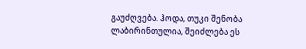გაუძღვება. ჰოდა, თუკი შენობა ლაბირინთულია, შეიძლება ეს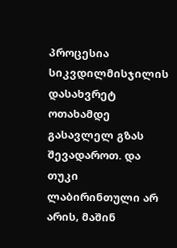პროცესია სიკვდილმისჯილის დასახვრეტ ოთახამდე გასავლელ გზას შევადაროთ. და თუკი ლაბირინთული არ არის, მაშინ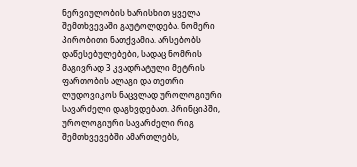ნერვიულობის ხარისხით ყველა შემთხვევაში გაუტოლდება. ნომერი პირობითი ნათქვამია. არსებობს დაწესებულებები, სადაც ნომრის მაგივრად 3 კვადრატული მეტრის ფართობის ალაგი და თეთრი ლუდოვიკოს ნაცვლად უროლოგიური სავარძელი დაგხვდებათ. პრინციპში, უროლოგიური სავარძელი რიგ შემთხვევებში ამართლებს,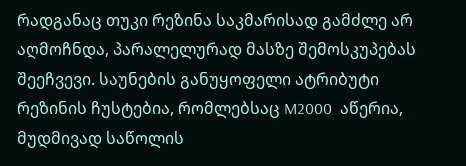რადგანაც თუკი რეზინა საკმარისად გამძლე არ აღმოჩნდა, პარალელურად მასზე შემოსკუპებას შეეჩვევი. საუნების განუყოფელი ატრიბუტი რეზინის ჩუსტებია, რომლებსაც M2000  აწერია, მუდმივად საწოლის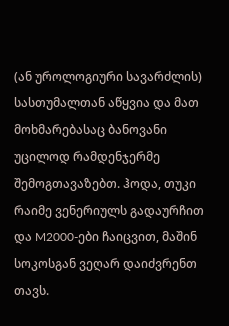(ან უროლოგიური სავარძლის) სასთუმალთან აწყვია და მათ მოხმარებასაც ბანოვანი უცილოდ რამდენჯერმე შემოგთავაზებთ. ჰოდა, თუკი რაიმე ვენერიულს გადაურჩით და M2000-ები ჩაიცვით, მაშინ სოკოსგან ვეღარ დაიძვრენთ თავს.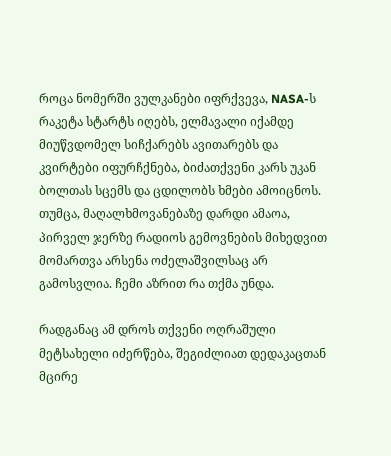როცა ნომერში ვულკანები იფრქვევა, NASA-ს რაკეტა სტარტს იღებს, ელმავალი იქამდე მიუწვდომელ სიჩქარებს ავითარებს და კვირტები იფურჩქნება, ბიძათქვენი კარს უკან ბოლთას სცემს და ცდილობს ხმები ამოიცნოს. თუმცა, მაღალხმოვანებაზე დარდი ამაოა, პირველ ჯერზე რადიოს გემოვნების მიხედვით მომართვა არსენა ოძელაშვილსაც არ გამოსვლია. ჩემი აზრით რა თქმა უნდა.

რადგანაც ამ დროს თქვენი ოღრაშული მეტსახელი იძერწება, შეგიძლიათ დედაკაცთან მცირე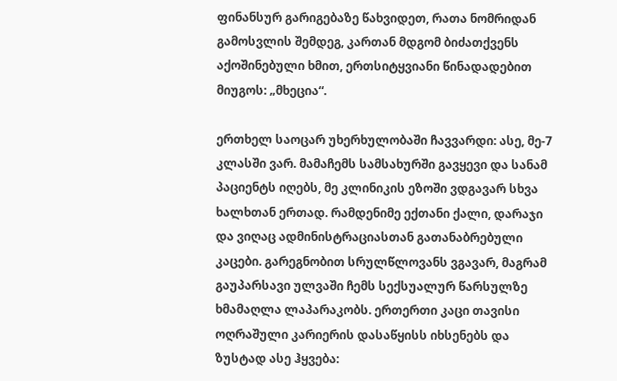ფინანსურ გარიგებაზე წახვიდეთ, რათა ნომრიდან გამოსვლის შემდეგ, კართან მდგომ ბიძათქვენს აქოშინებული ხმით, ერთსიტყვიანი წინადადებით მიუგოს: „მხეცია“.

ერთხელ საოცარ უხერხულობაში ჩავვარდი: ასე, მე-7 კლასში ვარ. მამაჩემს სამსახურში გავყევი და სანამ პაციენტს იღებს, მე კლინიკის ეზოში ვდგავარ სხვა ხალხთან ერთად. რამდენიმე ექთანი ქალი, დარაჯი და ვიღაც ადმინისტრაციასთან გათანაბრებული კაცები. გარეგნობით სრულწლოვანს ვგავარ, მაგრამ გაუპარსავი ულვაში ჩემს სექსუალურ წარსულზე ხმამაღლა ლაპარაკობს. ერთერთი კაცი თავისი ოღრაშული კარიერის დასაწყისს იხსენებს და ზუსტად ასე ჰყვება: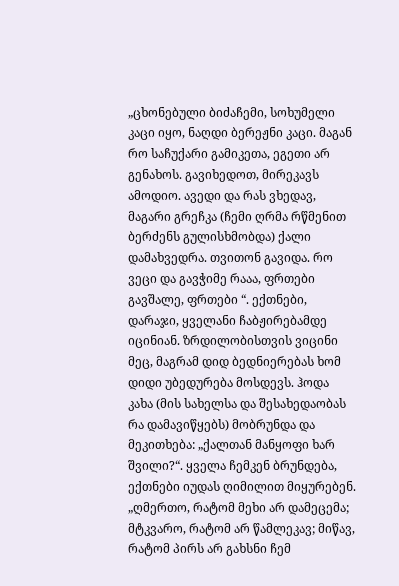„ცხონებული ბიძაჩემი, სოხუმელი კაცი იყო, ნაღდი ბერეჟნი კაცი. მაგან რო საჩუქარი გამიკეთა, ეგეთი არ გენახოს. გავიხედოთ, მირეკავს ამოდიო. ავედი და რას ვხედავ, მაგარი გრეჩკა (ჩემი ღრმა რწმენით ბერძენს გულისხმობდა) ქალი დამახვედრა. თვითონ გავიდა. რო ვეცი და გავჭიმე რააა, ფრთები გავშალე, ფრთები “. ექთნები, დარაჯი, ყველანი ჩაბჟირებამდე იცინიან. ზრდილობისთვის ვიცინი მეც, მაგრამ დიდ ბედნიერებას ხომ დიდი უბედურება მოსდევს. ჰოდა კახა (მის სახელსა და შესახედაობას რა დამავიწყებს) მობრუნდა და მეკითხება: „ქალთან მანყოფი ხარ შვილი?“. ყველა ჩემკენ ბრუნდება, ექთნები იუდას ღიმილით მიყურებენ. „ღმერთო, რატომ მეხი არ დამეცემა; მტკვარო, რატომ არ წამლეკავ; მიწავ, რატომ პირს არ გახსნი ჩემ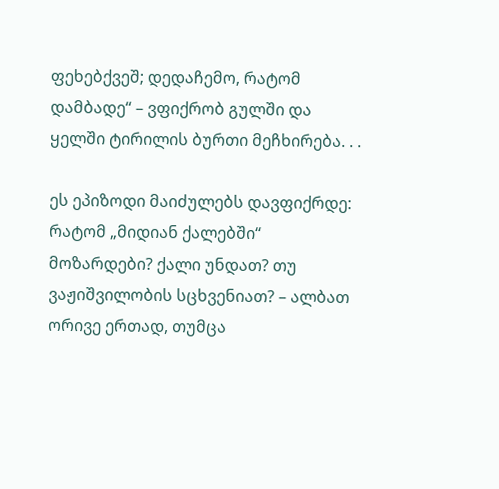ფეხებქვეშ; დედაჩემო, რატომ დამბადე“ – ვფიქრობ გულში და ყელში ტირილის ბურთი მეჩხირება. . .

ეს ეპიზოდი მაიძულებს დავფიქრდე: რატომ „მიდიან ქალებში“ მოზარდები? ქალი უნდათ? თუ ვაჟიშვილობის სცხვენიათ? – ალბათ ორივე ერთად, თუმცა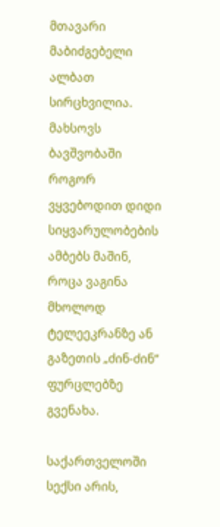მთავარი მაბიძგებელი ალბათ სირცხვილია. მახსოვს ბავშვობაში როგორ ვყვებოდით დიდი სიყვარულობების ამბებს მაშინ, როცა ვაგინა მხოლოდ ტელეეკრანზე ან გაზეთის „ძინ-ძინ“ ფურცლებზე გვენახა.

საქართველოში სექსი არის,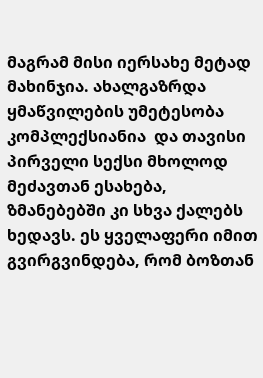მაგრამ მისი იერსახე მეტად მახინჯია. ახალგაზრდა ყმაწვილების უმეტესობა კომპლექსიანია  და თავისი პირველი სექსი მხოლოდ მეძავთან ესახება, ზმანებებში კი სხვა ქალებს ხედავს. ეს ყველაფერი იმით გვირგვინდება, რომ ბოზთან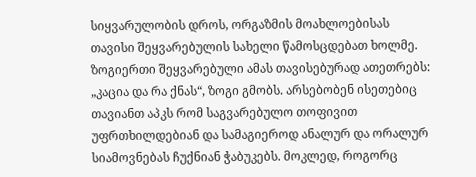სიყვარულობის დროს, ორგაზმის მოახლოებისას თავისი შეყვარებულის სახელი წამოსცდებათ ხოლმე. ზოგიერთი შეყვარებული ამას თავისებურად ათეთრებს: „კაცია და რა ქნას“, ზოგი გმობს. არსებობენ ისეთებიც თავიანთ აპკს რომ საგვარებულო თოფივით უფრთხილდებიან და სამაგიეროდ ანალურ და ორალურ სიამოვნებას ჩუქნიან ჭაბუკებს. მოკლედ, როგორც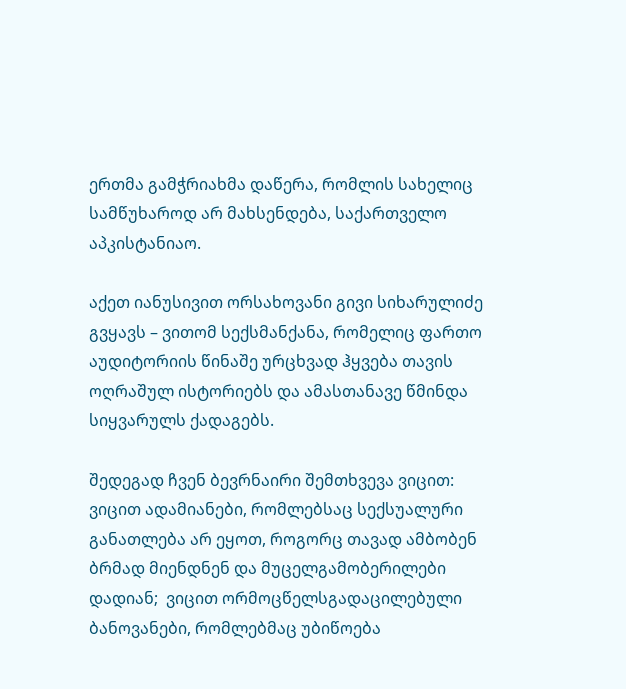ერთმა გამჭრიახმა დაწერა, რომლის სახელიც სამწუხაროდ არ მახსენდება, საქართველო აპკისტანიაო.

აქეთ იანუსივით ორსახოვანი გივი სიხარულიძე გვყავს – ვითომ სექსმანქანა, რომელიც ფართო აუდიტორიის წინაშე ურცხვად ჰყვება თავის ოღრაშულ ისტორიებს და ამასთანავე წმინდა სიყვარულს ქადაგებს.

შედეგად ჩვენ ბევრნაირი შემთხვევა ვიცით: ვიცით ადამიანები, რომლებსაც სექსუალური განათლება არ ეყოთ, როგორც თავად ამბობენ ბრმად მიენდნენ და მუცელგამობერილები დადიან;  ვიცით ორმოცწელსგადაცილებული ბანოვანები, რომლებმაც უბიწოება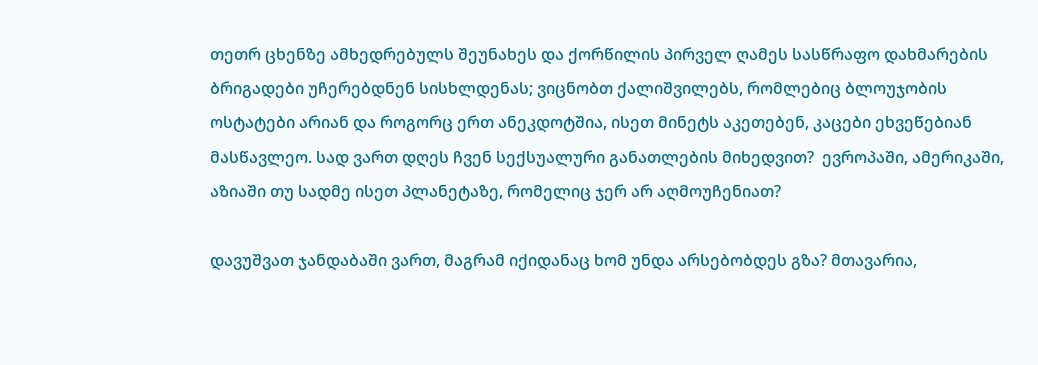თეთრ ცხენზე ამხედრებულს შეუნახეს და ქორწილის პირველ ღამეს სასწრაფო დახმარების ბრიგადები უჩერებდნენ სისხლდენას; ვიცნობთ ქალიშვილებს, რომლებიც ბლოუჯობის ოსტატები არიან და როგორც ერთ ანეკდოტშია, ისეთ მინეტს აკეთებენ, კაცები ეხვეწებიან მასწავლეო. სად ვართ დღეს ჩვენ სექსუალური განათლების მიხედვით?  ევროპაში, ამერიკაში, აზიაში თუ სადმე ისეთ პლანეტაზე, რომელიც ჯერ არ აღმოუჩენიათ?

დავუშვათ ჯანდაბაში ვართ, მაგრამ იქიდანაც ხომ უნდა არსებობდეს გზა? მთავარია,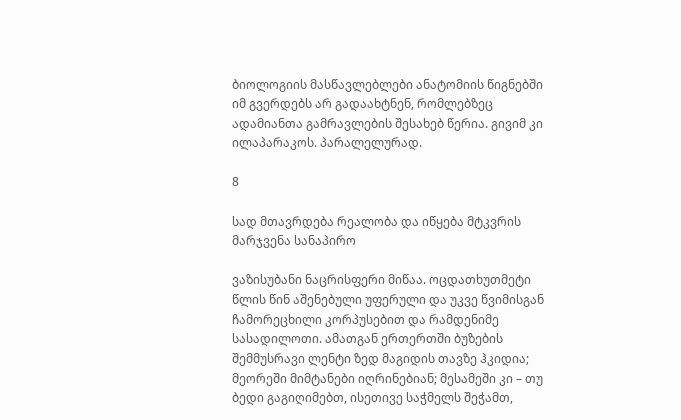ბიოლოგიის მასწავლებლები ანატომიის წიგნებში იმ გვერდებს არ გადაახტნენ, რომლებზეც ადამიანთა გამრავლების შესახებ წერია. გივიმ კი ილაპარაკოს. პარალელურად.

8

სად მთავრდება რეალობა და იწყება მტკვრის მარჯვენა სანაპირო

ვაზისუბანი ნაცრისფერი მიწაა. ოცდათხუთმეტი წლის წინ აშენებული უფერული და უკვე წვიმისგან ჩამორეცხილი კორპუსებით და რამდენიმე სასადილოთი. ამათგან ერთერთში ბუზების შემმუსრავი ლენტი ზედ მაგიდის თავზე ჰკიდია; მეორეში მიმტანები იღრინებიან; მესამეში კი – თუ ბედი გაგიღიმებთ, ისეთივე საჭმელს შეჭამთ,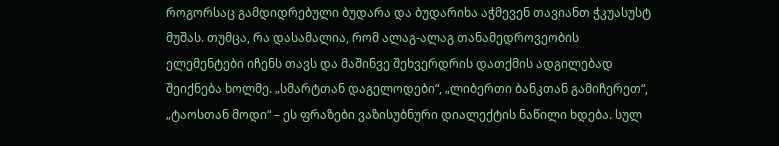როგორსაც გამდიდრებული ბუდარა და ბუდარიხა აჭმევენ თავიანთ ჭკუასუსტ მუშას. თუმცა, რა დასამალია, რომ ალაგ-ალაგ თანამედროვეობის ელემენტები იჩენს თავს და მაშინვე შეხვერდრის დათქმის ადგილებად შეიქნება ხოლმე. „სმარტთან დაგელოდები“, „ლიბერთი ბანკთან გამიჩერეთ“, „ტაოსთან მოდი“ – ეს ფრაზები ვაზისუბნური დიალექტის ნაწილი ხდება. სულ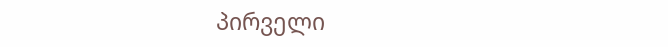პირველი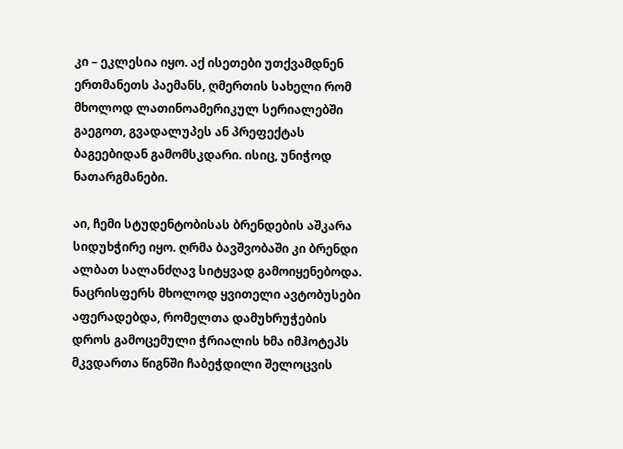კი – ეკლესია იყო. აქ ისეთები უთქვამდნენ ერთმანეთს პაემანს, ღმერთის სახელი რომ მხოლოდ ლათინოამერიკულ სერიალებში გაეგოთ, გვადალუპეს ან პრეფექტას ბაგეებიდან გამომსკდარი. ისიც, უნიჭოდ ნათარგმანები.

აი, ჩემი სტუდენტობისას ბრენდების აშკარა სიდუხჭირე იყო. ღრმა ბავშვობაში კი ბრენდი ალბათ სალანძღავ სიტყვად გამოიყენებოდა. ნაცრისფერს მხოლოდ ყვითელი ავტობუსები აფერადებდა, რომელთა დამუხრუჭების დროს გამოცემული ჭრიალის ხმა იმჰოტეპს მკვდართა წიგნში ჩაბეჭდილი შელოცვის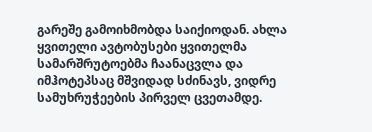გარეშე გამოიხმობდა საიქიოდან. ახლა ყვითელი ავტობუსები ყვითელმა სამარშრუტოებმა ჩაანაცვლა და იმჰოტეპსაც მშვიდად სძინავს, ვიდრე სამუხრუჭეების პირველ ცვეთამდე.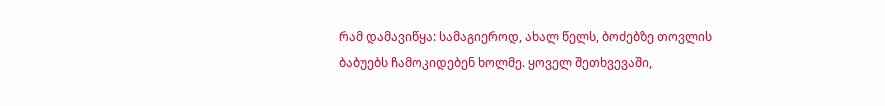რამ დამავიწყა: სამაგიეროდ, ახალ წელს, ბოძებზე თოვლის ბაბუებს ჩამოკიდებენ ხოლმე. ყოველ შეთხვევაში,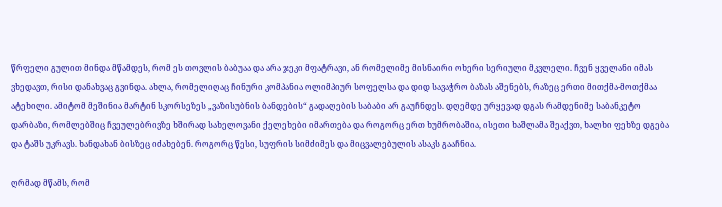წრფელი გულით მინდა მწამდეს, რომ ეს თოვლის ბაბუაა და არა ჯეკი მფატრავი, ან რომელიმე მისნაირი ოხერი სერიული მკვლელი. ჩვენ ყველანი იმას ვხედავთ, რისი დანახვაც გვინდა. ახლა, რომელიღაც ჩინური კომპანია ოლიმპიურ სოფელსა და დიდ სავაჭრო ბაზას აშენებს, რაზეც ერთი მითქმა-მოთქმაა ატეხილი. ამიტომ მეშინია მარტინ სკორსეზეს „ვაზისუბნის ბანდების“ გადაღების საბაბი არ გაუჩნდეს. დღემდე ურყევად დგას რამდენიმე საბანკეტო დარბაზი, რომლებშიც ჩვეულებრივზე ხშირად სახელოვანი ქელეხები იმართება და როგორც ერთ ხუმრობაშია, ისეთი ხაშლამა შეაქვთ, ხალხი ფეხზე დგება და ტაშს უკრავს. ხანდახან ბისზეც იძახებენ. როგორც წესი, სუფრის სიმძიმეს და მიცვალებულის ასაკს გააჩნია.

ღრმად მწამს, რომ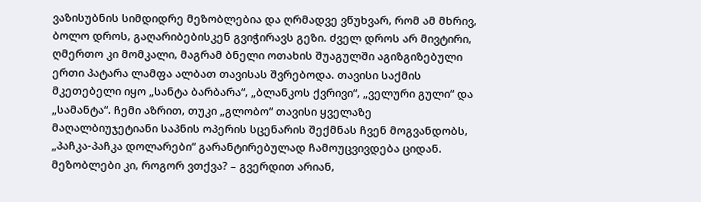ვაზისუბნის სიმდიდრე მეზობლებია და ღრმადვე ვწუხვარ, რომ ამ მხრივ, ბოლო დროს, გაღარიბებისკენ გვიჭირავს გეზი. ძველ დროს არ მივტირი, ღმერთო კი მომკალი, მაგრამ ბნელი ოთახის შუაგულში აგიზგიზებული ერთი პატარა ლამფა ალბათ თავისას შვრებოდა. თავისი საქმის მკეთებელი იყო „სანტა ბარბარა“, „ბლანკოს ქვრივი“, „ველური გული“ და „სამანტა“. ჩემი აზრით, თუკი „გლობო“ თავისი ყველაზე მაღალბიუჯეტიანი საპნის ოპერის სცენარის შექმნას ჩვენ მოგვანდობს, „პაჩკა-პაჩკა დოლარები“ გარანტირებულად ჩამოუცვივდება ციდან. მეზობლები კი, როგორ ვთქვა? – გვერდით არიან,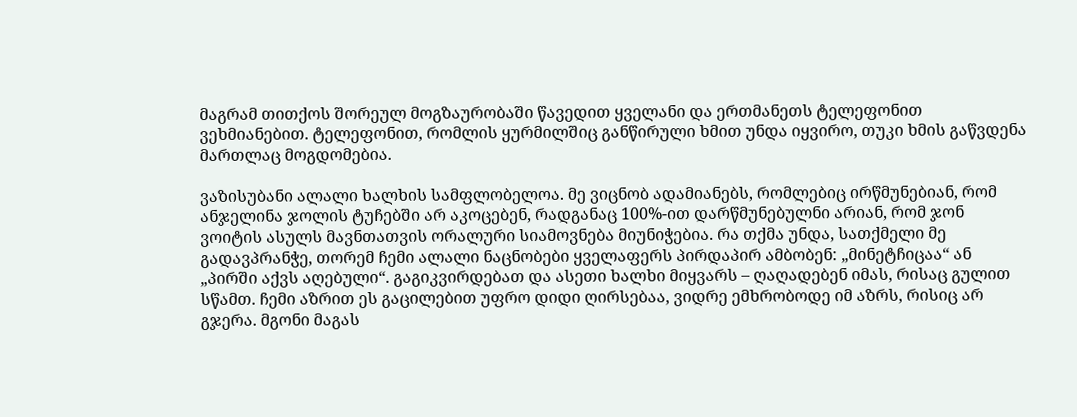მაგრამ თითქოს შორეულ მოგზაურობაში წავედით ყველანი და ერთმანეთს ტელეფონით ვეხმიანებით. ტელეფონით, რომლის ყურმილშიც განწირული ხმით უნდა იყვირო, თუკი ხმის გაწვდენა მართლაც მოგდომებია.

ვაზისუბანი ალალი ხალხის სამფლობელოა. მე ვიცნობ ადამიანებს, რომლებიც ირწმუნებიან, რომ ანჯელინა ჯოლის ტუჩებში არ აკოცებენ, რადგანაც 100%-ით დარწმუნებულნი არიან, რომ ჯონ ვოიტის ასულს მავნთათვის ორალური სიამოვნება მიუნიჭებია. რა თქმა უნდა, სათქმელი მე გადავპრანჭე, თორემ ჩემი ალალი ნაცნობები ყველაფერს პირდაპირ ამბობენ: „მინეტჩიცაა“ ან „პირში აქვს აღებული“. გაგიკვირდებათ და ასეთი ხალხი მიყვარს – ღაღადებენ იმას, რისაც გულით სწამთ. ჩემი აზრით ეს გაცილებით უფრო დიდი ღირსებაა, ვიდრე ემხრობოდე იმ აზრს, რისიც არ გჯერა. მგონი მაგას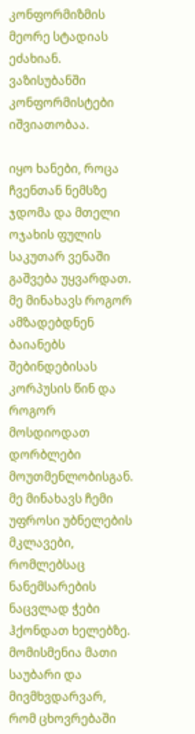კონფორმიზმის მეორე სტადიას ეძახიან. ვაზისუბანში კონფორმისტები იშვიათობაა.

იყო ხანები, როცა ჩვენთან ნემსზე ჯდომა და მთელი ოჯახის ფულის საკუთარ ვენაში გაშვება უყვარდათ. მე მინახავს როგორ ამზადებდნენ ბაიანებს შებინდებისას კორპუსის წინ და როგორ მოსდიოდათ დორბლები მოუთმენლობისგან. მე მინახავს ჩემი უფროსი უბნელების მკლავები, რომლებსაც ნანემსარების ნაცვლად ჭები ჰქონდათ ხელებზე. მომისმენია მათი საუბარი და მივმხვდარვარ, რომ ცხოვრებაში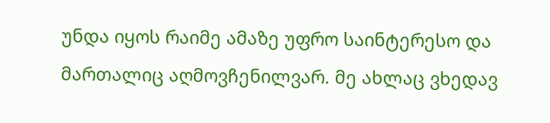უნდა იყოს რაიმე ამაზე უფრო საინტერესო და მართალიც აღმოვჩენილვარ. მე ახლაც ვხედავ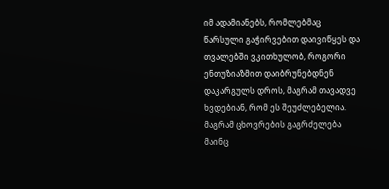იმ ადამიანებს, რომლებმაც წარსული გაჭირვებით დაივიწყეს და თვალებში ვკითხულობ, როგორი ენთუზიაზმით დაიბრუნებდნენ დაკარგულს დროს, მაგრამ თავადვე ხვდებიან, რომ ეს შეუძლებელია. მაგრამ ცხოვრების გაგრძელება მაინც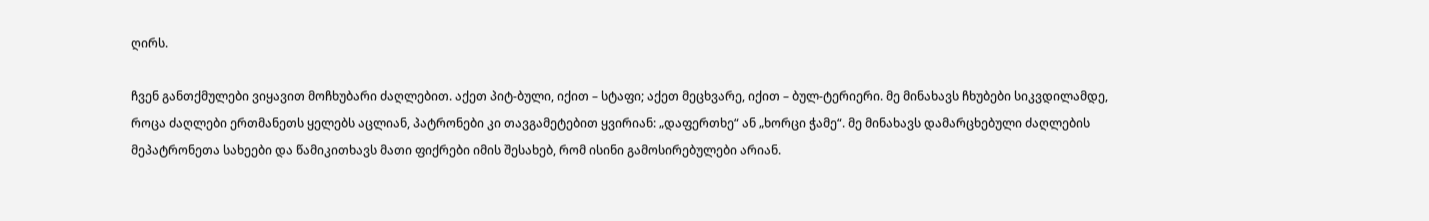ღირს.

ჩვენ განთქმულები ვიყავით მოჩხუბარი ძაღლებით. აქეთ პიტ-ბული, იქით – სტაფი; აქეთ მეცხვარე, იქით – ბულ-ტერიერი. მე მინახავს ჩხუბები სიკვდილამდე, როცა ძაღლები ერთმანეთს ყელებს აცლიან, პატრონები კი თავგამეტებით ყვირიან: „დაფერთხე“ ან „ხორცი ჭამე“. მე მინახავს დამარცხებული ძაღლების მეპატრონეთა სახეები და წამიკითხავს მათი ფიქრები იმის შესახებ, რომ ისინი გამოსირებულები არიან.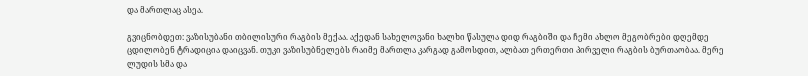და მართლაც ასეა.

გვიცნობდეთ: ვაზისუბანი თბილისური რაგბის მექაა. აქედან სახელოვანი ხალხი წასულა დიდ რაგბიში და ჩემი ახლო მეგობრები დღემდე ცდილობენ ტრადიცია დაიცვან. თუკი ვაზისუბნელებს რაიმე მართლა კარგად გამოსდით, ალბათ ერთერთი პირველი რაგბის ბურთაობაა. მერე  ლუდის სმა და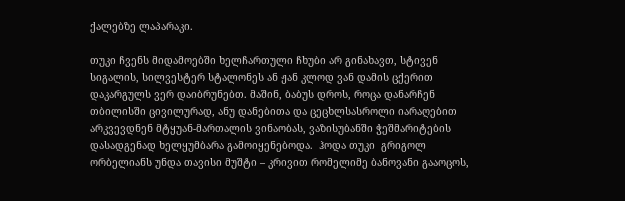ქალებზე ლაპარაკი.

თუკი ჩვენს მიდამოებში ხელჩართული ჩხუბი არ გინახავთ, სტივენ სიგალის, სილვესტერ სტალონეს ან ჟან კლოდ ვან დამის ცქერით დაკარგულს ვერ დაიბრუნებთ. მაშინ, ბაბუს დროს, როცა დანარჩენ თბილისში ცივილურად, ანუ დანებითა და ცეცხლსასროლი იარაღებით არკვევდნენ მტყუან-მართალის ვინაობას, ვაზისუბანში ჭეშმარიტების დასადგენად ხელყუმბარა გამოიყენებოდა.  ჰოდა თუკი  გრიგოლ ორბელიანს უნდა თავისი მუშტი – კრივით რომელიმე ბანოვანი გააოცოს,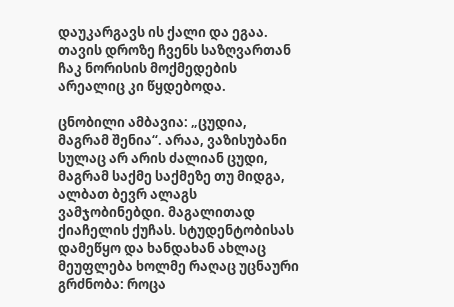დაუკარგავს ის ქალი და ეგაა. თავის დროზე ჩვენს საზღვართან ჩაკ ნორისის მოქმედების არეალიც კი წყდებოდა.

ცნობილი ამბავია: „ცუდია, მაგრამ შენია“. არაა, ვაზისუბანი სულაც არ არის ძალიან ცუდი, მაგრამ საქმე საქმეზე თუ მიდგა, ალბათ ბევრ ალაგს ვამჯობინებდი. მაგალითად ქიაჩელის ქუჩას. სტუდენტობისას დამეწყო და ხანდახან ახლაც მეუფლება ხოლმე რაღაც უცნაური გრძნობა: როცა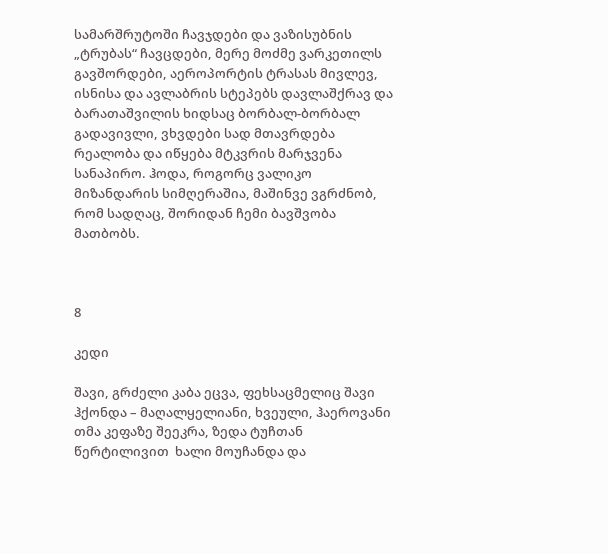სამარშრუტოში ჩავჯდები და ვაზისუბნის „ტრუბას“ ჩავცდები, მერე მოძმე ვარკეთილს გავშორდები, აეროპორტის ტრასას მივლევ, ისნისა და ავლაბრის სტეპებს დავლაშქრავ და ბარათაშვილის ხიდსაც ბორბალ-ბორბალ გადავივლი, ვხვდები სად მთავრდება რეალობა და იწყება მტკვრის მარჯვენა სანაპირო. ჰოდა, როგორც ვალიკო მიზანდარის სიმღერაშია, მაშინვე ვგრძნობ, რომ სადღაც, შორიდან ჩემი ბავშვობა მათბობს.



8

კედი

შავი, გრძელი კაბა ეცვა, ფეხსაცმელიც შავი ჰქონდა – მაღალყელიანი, ხვეული, ჰაეროვანი თმა კეფაზე შეეკრა, ზედა ტუჩთან წერტილივით  ხალი მოუჩანდა და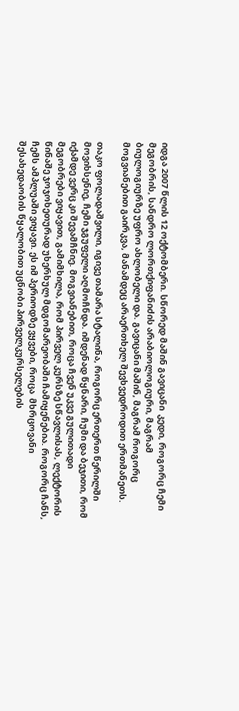იდგა 2007 წლის 12 ოქტომბერი. სწორედ მაშინ გავიცანი  კედი, როგორც ჩემი მეგობრის, სანდრო ლორთქიფანიძის არაბიოლოგიური, მაგრამ ბიულოგიურზე უფრო ახლობელი და. გავიცანი მაშინ, მაგრამ როგორც მოგვიანებით გაირკვა, მანამდეც არაერთხელ შევხვედროდით ერთმანეთს.

თაკო ფოლადაშვილი, იგივე თამარა სტალინა, როგორც ერთერთ წერილში მოვიხსენიე, ჩემი ჯგუფელი აღმოჩნდა. იმდენად წყნარი, ჩუმი და ბეჯითი, რომ იქამდე ვერც კი შევამჩნიე. მოგვიანებით, როცა ჩვენ უკვე გულითადი მეგობრები ვიყავით, გამიმხილა, რომ პირველ კურსზე სწავლისას, ლექტორის წინაშე ჯოჯოხეთურად უხერხულ მდგომარეობაში ჩამიყენებია. როგორც ჩანს, ჩემს ამპლუაში ვიყავი. ეს იმ პერიოდზე ვყვები, როცა  მხრცოვანი შესახედაობის წყალობით უცნობი პირველკურსელების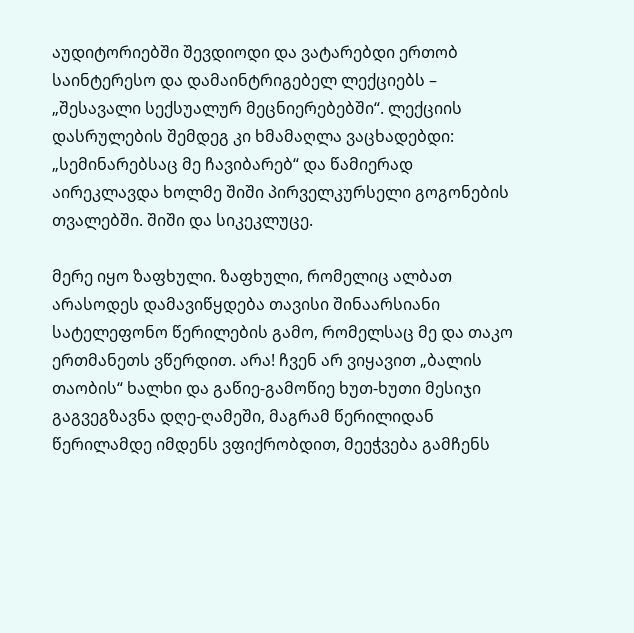აუდიტორიებში შევდიოდი და ვატარებდი ერთობ საინტერესო და დამაინტრიგებელ ლექციებს – „შესავალი სექსუალურ მეცნიერებებში“. ლექციის დასრულების შემდეგ კი ხმამაღლა ვაცხადებდი: „სემინარებსაც მე ჩავიბარებ“ და წამიერად აირეკლავდა ხოლმე შიში პირველკურსელი გოგონების თვალებში. შიში და სიკეკლუცე.

მერე იყო ზაფხული. ზაფხული, რომელიც ალბათ არასოდეს დამავიწყდება თავისი შინაარსიანი სატელეფონო წერილების გამო, რომელსაც მე და თაკო ერთმანეთს ვწერდით. არა! ჩვენ არ ვიყავით „ბალის თაობის“ ხალხი და გაწიე-გამოწიე ხუთ-ხუთი მესიჯი გაგვეგზავნა დღე-ღამეში, მაგრამ წერილიდან წერილამდე იმდენს ვფიქრობდით, მეეჭვება გამჩენს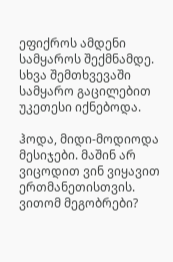ეფიქროს ამდენი სამყაროს შექმნამდე. სხვა შემთხვევაში სამყარო გაცილებით უკეთესი იქნებოდა.

ჰოდა, მიდი-მოდიოდა მესიჯები. მაშინ არ ვიცოდით ვინ ვიყავით ერთმანეთისთვის. ვითომ მეგობრები?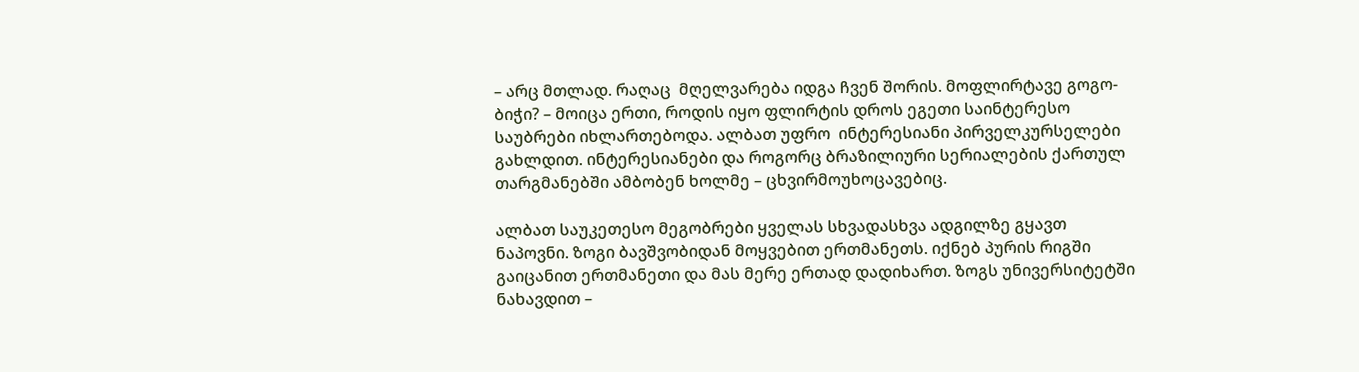– არც მთლად. რაღაც  მღელვარება იდგა ჩვენ შორის. მოფლირტავე გოგო-ბიჭი? – მოიცა ერთი, როდის იყო ფლირტის დროს ეგეთი საინტერესო საუბრები იხლართებოდა. ალბათ უფრო  ინტერესიანი პირველკურსელები გახლდით. ინტერესიანები და როგორც ბრაზილიური სერიალების ქართულ თარგმანებში ამბობენ ხოლმე – ცხვირმოუხოცავებიც.

ალბათ საუკეთესო მეგობრები ყველას სხვადასხვა ადგილზე გყავთ ნაპოვნი. ზოგი ბავშვობიდან მოყვებით ერთმანეთს. იქნებ პურის რიგში გაიცანით ერთმანეთი და მას მერე ერთად დადიხართ. ზოგს უნივერსიტეტში ნახავდით –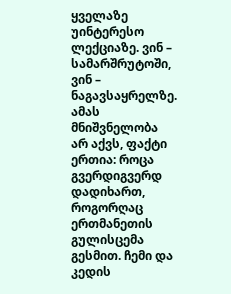ყველაზე უინტერესო ლექციაზე. ვინ – სამარშრუტოში, ვინ – ნაგავსაყრელზე. ამას მნიშვნელობა არ აქვს, ფაქტი ერთია: როცა გვერდიგვერდ დადიხართ, როგორღაც ერთმანეთის გულისცემა გესმით. ჩემი და კედის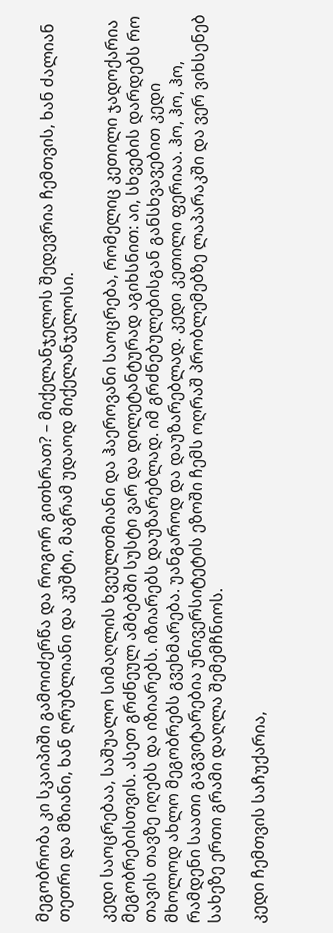მეგობრობა კი სკაიპიში გამოიძერწა და როგორ გითხრათ? – მიქელანჯელოს შედევრია ჩემთვის, ხან ძალიან თეთრი და მზიანი, ხან ღრუბლიანი და კუშტი, მაგრამ უდაოდ მიქელანჯელოსი.

კედი საოცრებაა, საშუალო სიმაღლის ხვეულთმიანი და ჰაეროვანი საოცრება, რომელიც კეთილი ჯადოქარია მეგობრებისთვის. ასეთ გრძნეულ ამბებში სუსტი ვარ და დილეტანტურად აგიხსნით: აი, სხვების დარდებს რო თავის თავზე იღებს და იზიარებს. იზიარებს დაუზარებლად. იმ გრძნებულებისგან განსხვავებით კედი მხოლოდ ახლო მეგობრებს გვეხმარება. უანგაროდ და დაუზარებლად. კედი კეთილი ფერიაა. ჰო, ჰო, ჰო, რამდენი საათი გაგვიტარებია უნივერსიტეტის ეზოში ჩემს ოღრაშ პრობლემებზე ლაპარაკში და ვერ ვიხსენებ სახეზე ერთი გრამი დაღლა შემემჩნიოს.

კედი ჩემთვის საჩუქარია,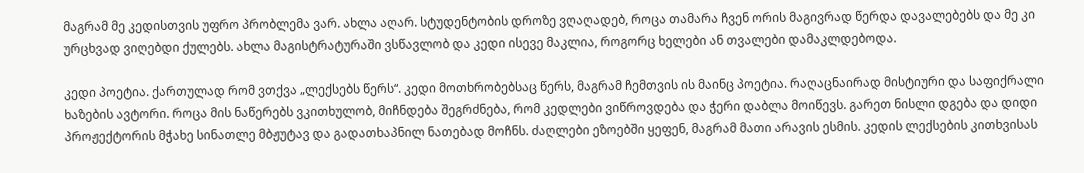მაგრამ მე კედისთვის უფრო პრობლემა ვარ. ახლა აღარ. სტუდენტობის დროზე ვღაღადებ, როცა თამარა ჩვენ ორის მაგივრად წერდა დავალებებს და მე კი ურცხვად ვიღებდი ქულებს. ახლა მაგისტრატურაში ვსწავლობ და კედი ისევე მაკლია, როგორც ხელები ან თვალები დამაკლდებოდა.

კედი პოეტია. ქართულად რომ ვთქვა „ლექსებს წერს“. კედი მოთხრობებსაც წერს, მაგრამ ჩემთვის ის მაინც პოეტია. რაღაცნაირად მისტიური და საფიქრალი ხაზების ავტორი. როცა მის ნაწერებს ვკითხულობ, მიჩნდება შეგრძნება, რომ კედლები ვიწროვდება და ჭერი დაბლა მოიწევს. გარეთ ნისლი დგება და დიდი პროჟექტორის მჭახე სინათლე მბჟუტავ და გადათხაპნილ ნათებად მოჩნს. ძაღლები ეზოებში ყეფენ, მაგრამ მათი არავის ესმის. კედის ლექსების კითხვისას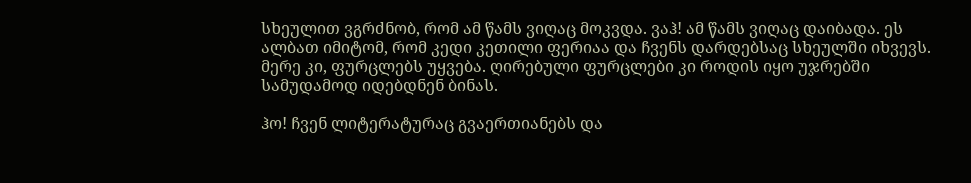სხეულით ვგრძნობ, რომ ამ წამს ვიღაც მოკვდა. ვაჰ! ამ წამს ვიღაც დაიბადა. ეს ალბათ იმიტომ, რომ კედი კეთილი ფერიაა და ჩვენს დარდებსაც სხეულში იხვევს. მერე კი, ფურცლებს უყვება. ღირებული ფურცლები კი როდის იყო უჯრებში სამუდამოდ იდებდნენ ბინას.

ჰო! ჩვენ ლიტერატურაც გვაერთიანებს და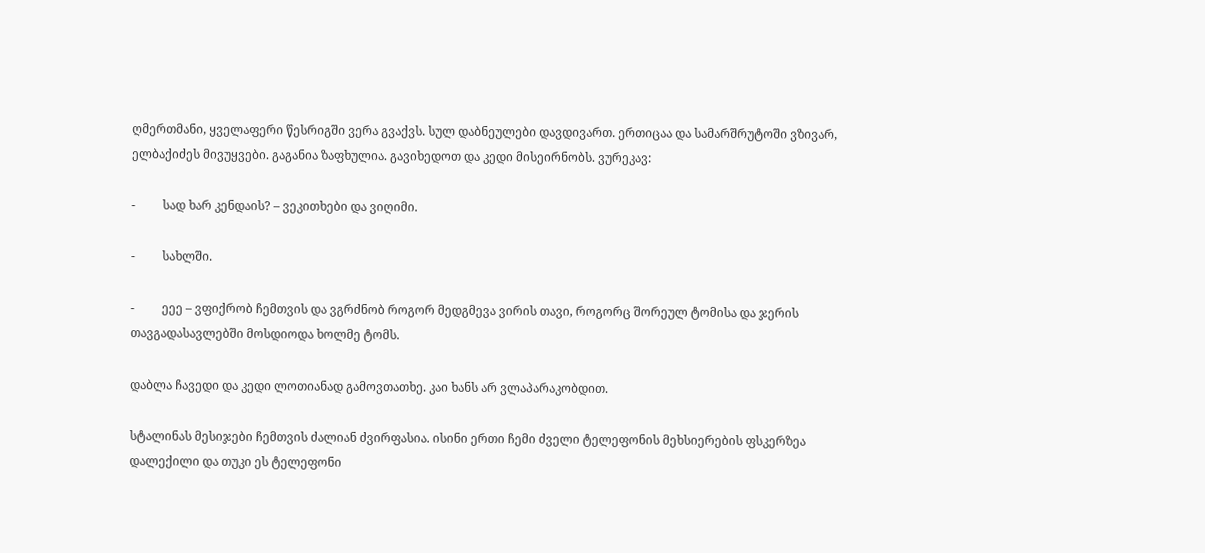ღმერთმანი, ყველაფერი წესრიგში ვერა გვაქვს. სულ დაბნეულები დავდივართ. ერთიცაა და სამარშრუტოში ვზივარ, ელბაქიძეს მივუყვები. გაგანია ზაფხულია. გავიხედოთ და კედი მისეირნობს. ვურეკავ:

-         სად ხარ კენდაის? – ვეკითხები და ვიღიმი.

-         სახლში.

-         ეეე – ვფიქრობ ჩემთვის და ვგრძნობ როგორ მედგმევა ვირის თავი, როგორც შორეულ ტომისა და ჯერის თავგადასავლებში მოსდიოდა ხოლმე ტომს.

დაბლა ჩავედი და კედი ლოთიანად გამოვთათხე. კაი ხანს არ ვლაპარაკობდით.

სტალინას მესიჯები ჩემთვის ძალიან ძვირფასია. ისინი ერთი ჩემი ძველი ტელეფონის მეხსიერების ფსკერზეა დალექილი და თუკი ეს ტელეფონი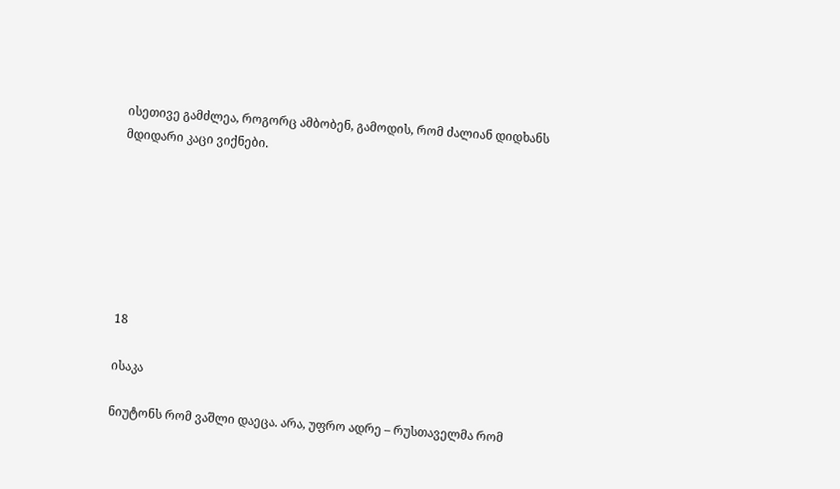ისეთივე გამძლეა, როგორც ამბობენ, გამოდის, რომ ძალიან დიდხანს მდიდარი კაცი ვიქნები.







18

ისაკა

ნიუტონს რომ ვაშლი დაეცა. არა, უფრო ადრე – რუსთაველმა რომ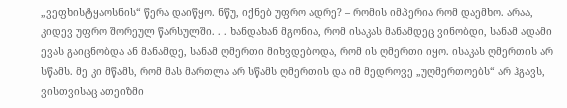„ვეფხისტყაოსნის“ წერა დაიწყო. ნწუ, იქნებ უფრო ადრე? – რომის იმპერია რომ დაემხო. არაა, კიდევ უფრო შორეულ წარსულში. . . ხანდახან მგონია, რომ ისაკას მანამდეც ვინობდი, სანამ ადამი ევას გაიცნობდა ან მანამდე, სანამ ღმერთი მიხვდებოდა, რომ ის ღმერთი იყო. ისაკას ღმერთის არ სწამს. მე კი მწამს, რომ მას მართლა არ სწამს ღმერთის და იმ მედროვე „უღმერთოებს“ არ ჰგავს, ვისთვისაც ათეიზმი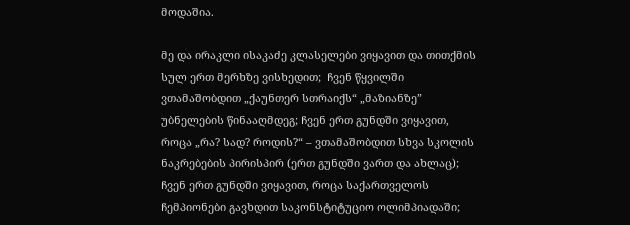მოდაშია.

მე და ირაკლი ისაკაძე კლასელები ვიყავით და თითქმის სულ ერთ მერხზე ვისხედით;  ჩვენ წყვილში ვთამაშობდით „ქაუნთერ სთრაიქს“ „მაზიანზე” უბნელების წინააღმდეგ; ჩვენ ერთ გუნდში ვიყავით, როცა „რა? სად? როდის?“ – ვთამაშობდით სხვა სკოლის ნაკრებების პირისპირ (ერთ გუნდში ვართ და ახლაც); ჩვენ ერთ გუნდში ვიყავით, როცა საქართველოს ჩემპიონები გავხდით საკონსტიტუციო ოლიმპიადაში;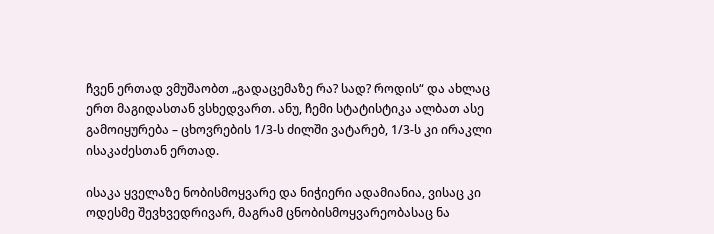ჩვენ ერთად ვმუშაობთ „გადაცემაზე რა? სად? როდის“ და ახლაც ერთ მაგიდასთან ვსხედვართ. ანუ, ჩემი სტატისტიკა ალბათ ასე გამოიყურება – ცხოვრების 1/3-ს ძილში ვატარებ, 1/3-ს კი ირაკლი ისაკაძესთან ერთად.

ისაკა ყველაზე ნობისმოყვარე და ნიჭიერი ადამიანია, ვისაც კი ოდესმე შევხვედრივარ, მაგრამ ცნობისმოყვარეობასაც ნა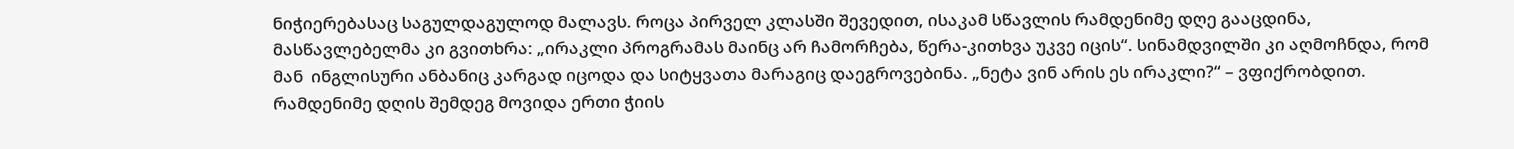ნიჭიერებასაც საგულდაგულოდ მალავს. როცა პირველ კლასში შევედით, ისაკამ სწავლის რამდენიმე დღე გააცდინა, მასწავლებელმა კი გვითხრა: „ირაკლი პროგრამას მაინც არ ჩამორჩება, წერა-კითხვა უკვე იცის“. სინამდვილში კი აღმოჩნდა, რომ მან  ინგლისური ანბანიც კარგად იცოდა და სიტყვათა მარაგიც დაეგროვებინა. „ნეტა ვინ არის ეს ირაკლი?“ – ვფიქრობდით. რამდენიმე დღის შემდეგ მოვიდა ერთი ჭიის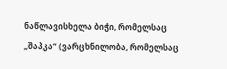ნაწლავისხელა ბიჭი, რომელსაც „შაპკა“ (ვარცხნილობა, რომელსაც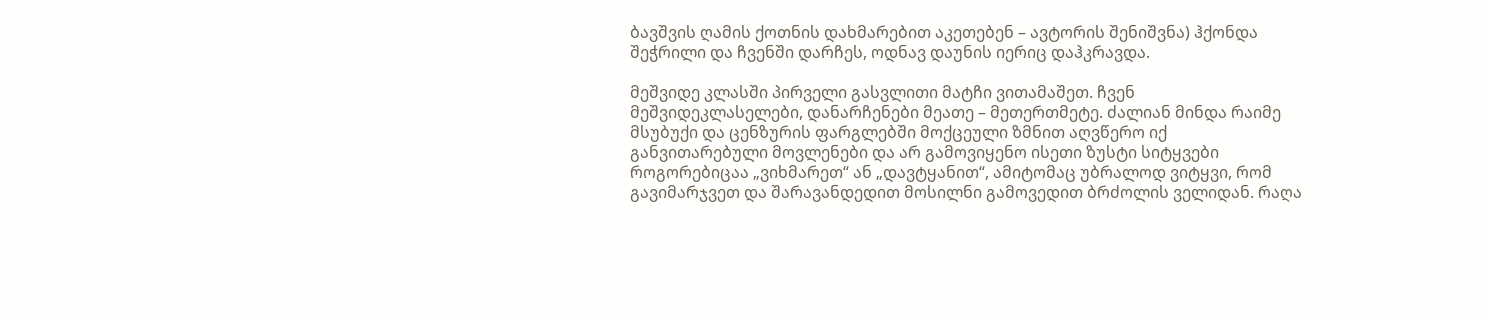ბავშვის ღამის ქოთნის დახმარებით აკეთებენ – ავტორის შენიშვნა) ჰქონდა შეჭრილი და ჩვენში დარჩეს, ოდნავ დაუნის იერიც დაჰკრავდა.

მეშვიდე კლასში პირველი გასვლითი მატჩი ვითამაშეთ. ჩვენ მეშვიდეკლასელები, დანარჩენები მეათე – მეთერთმეტე. ძალიან მინდა რაიმე მსუბუქი და ცენზურის ფარგლებში მოქცეული ზმნით აღვწერო იქ განვითარებული მოვლენები და არ გამოვიყენო ისეთი ზუსტი სიტყვები როგორებიცაა „ვიხმარეთ“ ან „დავტყანით“, ამიტომაც უბრალოდ ვიტყვი, რომ გავიმარჯვეთ და შარავანდედით მოსილნი გამოვედით ბრძოლის ველიდან. რაღა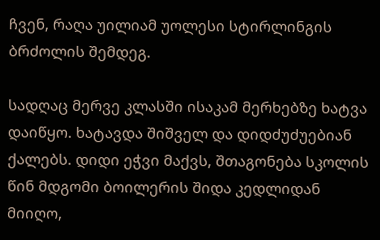ჩვენ, რაღა უილიამ უოლესი სტირლინგის ბრძოლის შემდეგ.

სადღაც მერვე კლასში ისაკამ მერხებზე ხატვა დაიწყო. ხატავდა შიშველ და დიდძუძუებიან ქალებს. დიდი ეჭვი მაქვს, შთაგონება სკოლის წინ მდგომი ბოილერის შიდა კედლიდან მიიღო,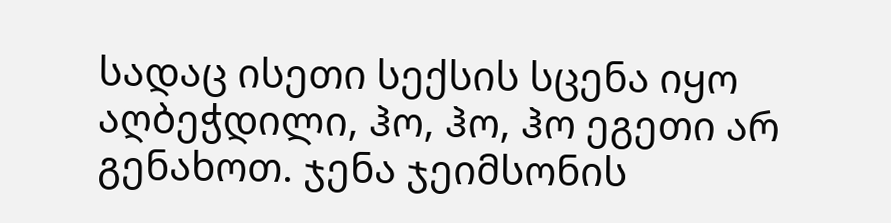სადაც ისეთი სექსის სცენა იყო აღბეჭდილი, ჰო, ჰო, ჰო ეგეთი არ გენახოთ. ჯენა ჯეიმსონის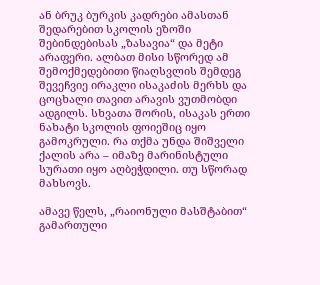ან ბრუკ ბურკის კადრები ამასთან შედარებით სკოლის ეზოში შებინდებისას „ზასავია“ და მეტი არაფერი. ალბათ მისი სწორედ ამ შემოქმედებითი წიაღსვლის შემდეგ შევეჩვიე ირაკლი ისაკაძის მერხს და ცოცხალი თავით არავის ვუთმობდი ადგილს. სხვათა შორის, ისაკას ერთი ნახატი სკოლის ფოიეშიც იყო გამოკრული. რა თქმა უნდა შიშველი ქალის არა – იმაზე მარინისტული სურათი იყო აღბეჭდილი. თუ სწორად მახსოვს.

ამავე წელს, „რაიონული მასშტაბით“ გამართული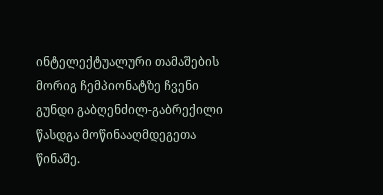ინტელექტუალური თამაშების მორიგ ჩემპიონატზე ჩვენი გუნდი გაბღენძილ-გაბრექილი წასდგა მოწინააღმდეგეთა წინაშე.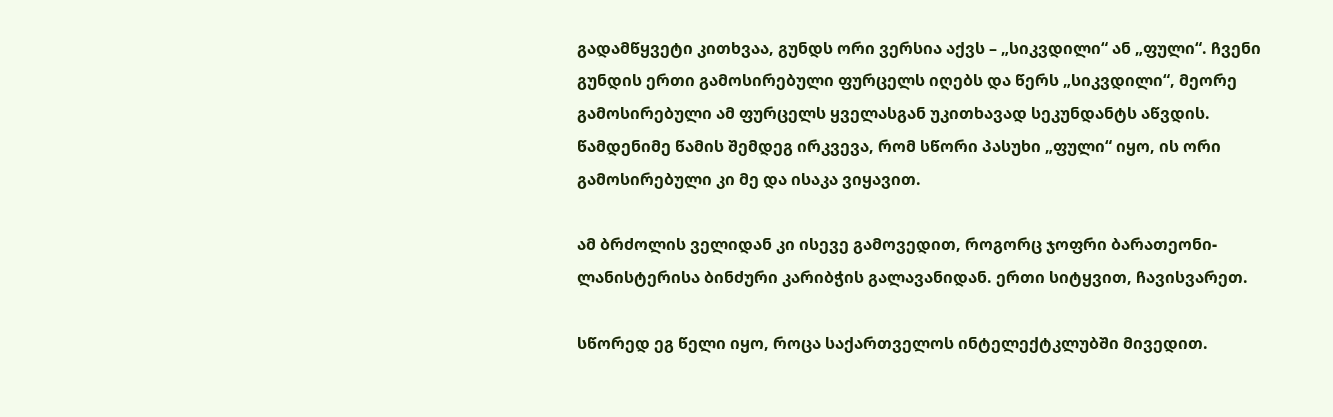გადამწყვეტი კითხვაა, გუნდს ორი ვერსია აქვს – „სიკვდილი“ ან „ფული“. ჩვენი გუნდის ერთი გამოსირებული ფურცელს იღებს და წერს „სიკვდილი“, მეორე გამოსირებული ამ ფურცელს ყველასგან უკითხავად სეკუნდანტს აწვდის. წამდენიმე წამის შემდეგ ირკვევა, რომ სწორი პასუხი „ფული“ იყო, ის ორი გამოსირებული კი მე და ისაკა ვიყავით.

ამ ბრძოლის ველიდან კი ისევე გამოვედით, როგორც ჯოფრი ბარათეონი-ლანისტერისა ბინძური კარიბჭის გალავანიდან. ერთი სიტყვით, ჩავისვარეთ.

სწორედ ეგ წელი იყო, როცა საქართველოს ინტელექტკლუბში მივედით.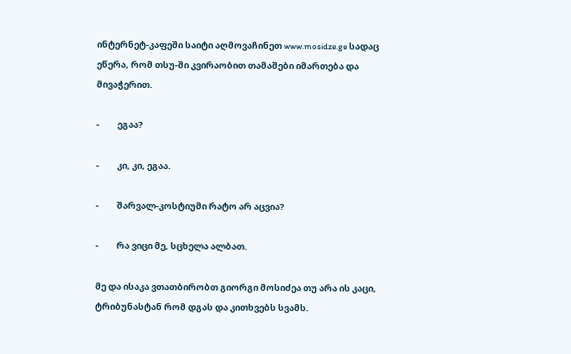ინტერნეტ-კაფეში საიტი აღმოვაჩინეთ www.mosidze.ge სადაც ეწერა, რომ თსუ-ში კვირაობით თამაშები იმართება და მივაჭერით.

-         ეგაა?

-         კი, კი, ეგაა.

-         შარვალ-კოსტიუმი რატო არ აცვია?

-         რა ვიცი მე, სცხელა ალბათ.

მე და ისაკა ვთათბირობთ გიორგი მოსიძეა თუ არა ის კაცი, ტრიბუნასტან რომ დგას და კითხვებს სვამს.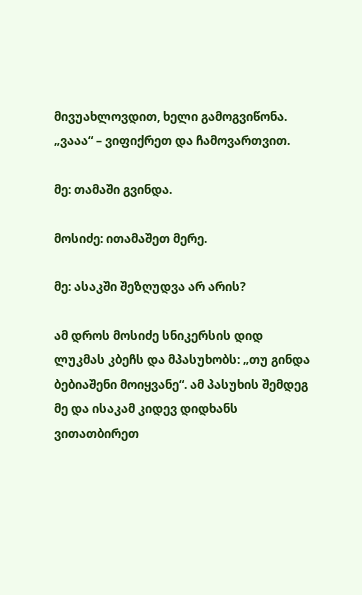მივუახლოვდით, ხელი გამოგვიწონა. „ვააა“ – ვიფიქრეთ და ჩამოვართვით.

მე: თამაში გვინდა.

მოსიძე: ითამაშეთ მერე.

მე: ასაკში შეზღუდვა არ არის?

ამ დროს მოსიძე სნიკერსის დიდ ლუკმას კბეჩს და მპასუხობს: „თუ გინდა ბებიაშენი მოიყვანე“. ამ პასუხის შემდეგ მე და ისაკამ კიდევ დიდხანს ვითათბირეთ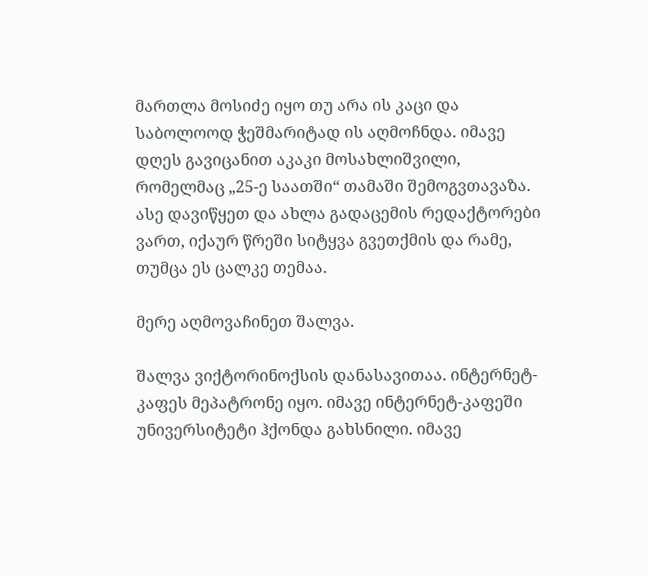მართლა მოსიძე იყო თუ არა ის კაცი და საბოლოოდ ჭეშმარიტად ის აღმოჩნდა. იმავე დღეს გავიცანით აკაკი მოსახლიშვილი, რომელმაც „25-ე საათში“ თამაში შემოგვთავაზა. ასე დავიწყეთ და ახლა გადაცემის რედაქტორები ვართ, იქაურ წრეში სიტყვა გვეთქმის და რამე, თუმცა ეს ცალკე თემაა.

მერე აღმოვაჩინეთ შალვა.

შალვა ვიქტორინოქსის დანასავითაა. ინტერნეტ-კაფეს მეპატრონე იყო. იმავე ინტერნეტ-კაფეში უნივერსიტეტი ჰქონდა გახსნილი. იმავე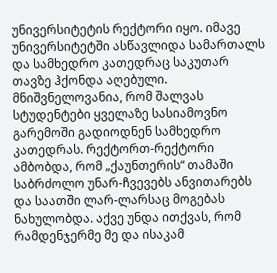უნივერსიტეტის რექტორი იყო. იმავე უნივერსიტეტში ასწავლიდა სამართალს და სამხედრო კათედრაც საკუთარ თავზე ჰქონდა აღებული. მნიშვნელოვანია, რომ შალვას სტუდენტები ყველაზე სასიამოვნო გარემოში გადიოდნენ სამხედრო კათედრას. რექტორთ-რექტორი ამბობდა, რომ „ქაუნთერის“ თამაში საბრძოლო უნარ-ჩვევებს ანვითარებს და საათში ლარ-ლარსაც მოგებას ნახულობდა. აქვე უნდა ითქვას, რომ რამდენჯერმე მე და ისაკამ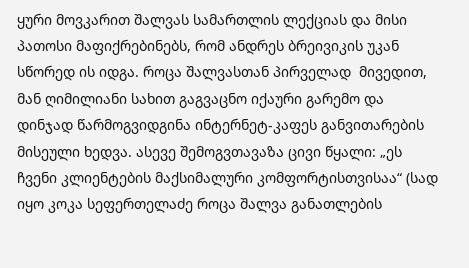ყური მოვკარით შალვას სამართლის ლექციას და მისი პათოსი მაფიქრებინებს, რომ ანდრეს ბრეივიკის უკან სწორედ ის იდგა. როცა შალვასთან პირველად  მივედით, მან ღიმილიანი სახით გაგვაცნო იქაური გარემო და დინჯად წარმოგვიდგინა ინტერნეტ-კაფეს განვითარების მისეული ხედვა. ასევე შემოგვთავაზა ცივი წყალი: „ეს ჩვენი კლიენტების მაქსიმალური კომფორტისთვისაა“ (სად იყო კოკა სეფერთელაძე როცა შალვა განათლების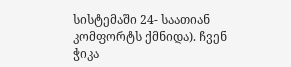სისტემაში 24- საათიან კომფორტს ქმნიდა). ჩვენ ჭიკა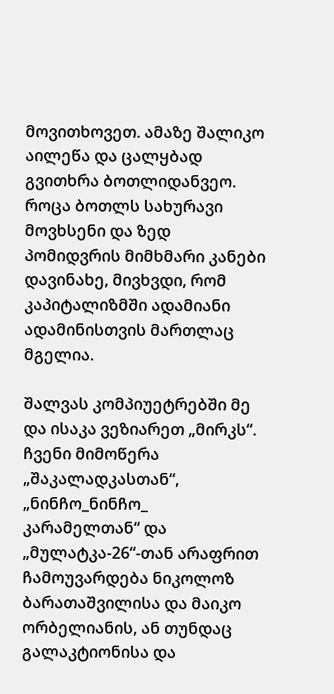მოვითხოვეთ. ამაზე შალიკო აილეწა და ცალყბად გვითხრა ბოთლიდანვეო. როცა ბოთლს სახურავი მოვხსენი და ზედ პომიდვრის მიმხმარი კანები დავინახე, მივხვდი, რომ კაპიტალიზმში ადამიანი ადამინისთვის მართლაც მგელია.

შალვას კომპიუეტრებში მე და ისაკა ვეზიარეთ „მირკს“. ჩვენი მიმოწერა „შაკალადკასთან“, „ნინჩო_ნინჩო_ კარამელთან“ და „მულატკა-26“-თან არაფრით ჩამოუვარდება ნიკოლოზ ბარათაშვილისა და მაიკო ორბელიანის, ან თუნდაც გალაკტიონისა და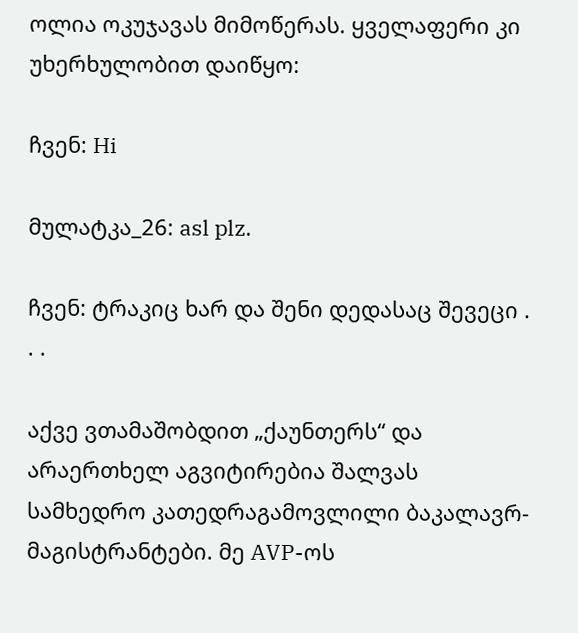ოლია ოკუჯავას მიმოწერას. ყველაფერი კი უხერხულობით დაიწყო:

ჩვენ: Hi

მულატკა_26: asl plz.

ჩვენ: ტრაკიც ხარ და შენი დედასაც შევეცი . . .

აქვე ვთამაშობდით „ქაუნთერს“ და არაერთხელ აგვიტირებია შალვას სამხედრო კათედრაგამოვლილი ბაკალავრ-მაგისტრანტები. მე AVP-ოს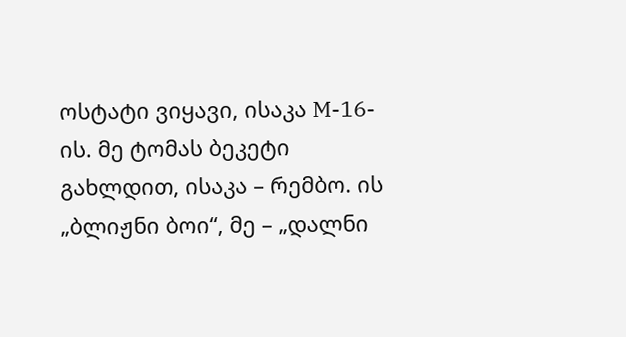ოსტატი ვიყავი, ისაკა M-16-ის. მე ტომას ბეკეტი გახლდით, ისაკა – რემბო. ის „ბლიჟნი ბოი“, მე – „დალნი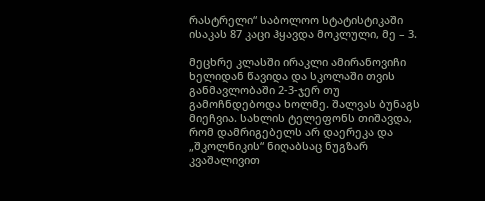რასტრელი“ საბოლოო სტატისტიკაში ისაკას 87 კაცი ჰყავდა მოკლული, მე – 3.

მეცხრე კლასში ირაკლი ამირანოვიჩი ხელიდან წავიდა და სკოლაში თვის განმავლობაში 2-3-ჯერ თუ გამოჩნდებოდა ხოლმე. შალვას ბუნაგს მიეჩვია. სახლის ტელეფონს თიშავდა, რომ დამრიგებელს არ დაერეკა და „შკოლნიკის“ ნიღაბსაც ნუგზარ კვაშალივით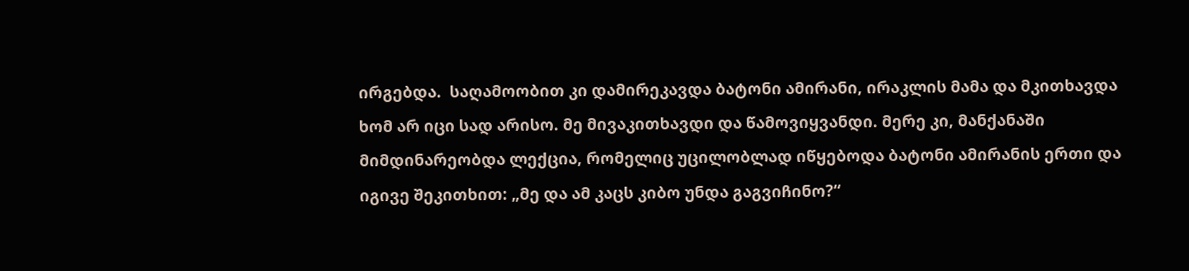ირგებდა.  საღამოობით კი დამირეკავდა ბატონი ამირანი, ირაკლის მამა და მკითხავდა ხომ არ იცი სად არისო. მე მივაკითხავდი და წამოვიყვანდი. მერე კი, მანქანაში მიმდინარეობდა ლექცია, რომელიც უცილობლად იწყებოდა ბატონი ამირანის ერთი და იგივე შეკითხით: „მე და ამ კაცს კიბო უნდა გაგვიჩინო?“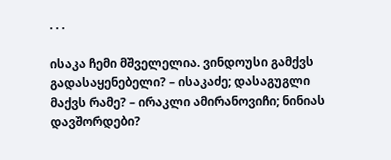. . .

ისაკა ჩემი მშველელია. ვინდოუსი გამქვს გადასაყენებელი? – ისაკაძე; დასაგუგლი მაქვს რამე? – ირაკლი ამირანოვიჩი; ნინიას დავშორდები?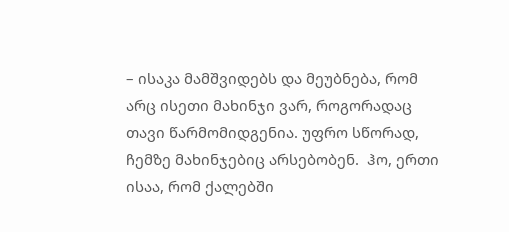– ისაკა მამშვიდებს და მეუბნება, რომ არც ისეთი მახინჯი ვარ, როგორადაც თავი წარმომიდგენია. უფრო სწორად, ჩემზე მახინჯებიც არსებობენ.  ჰო, ერთი ისაა, რომ ქალებში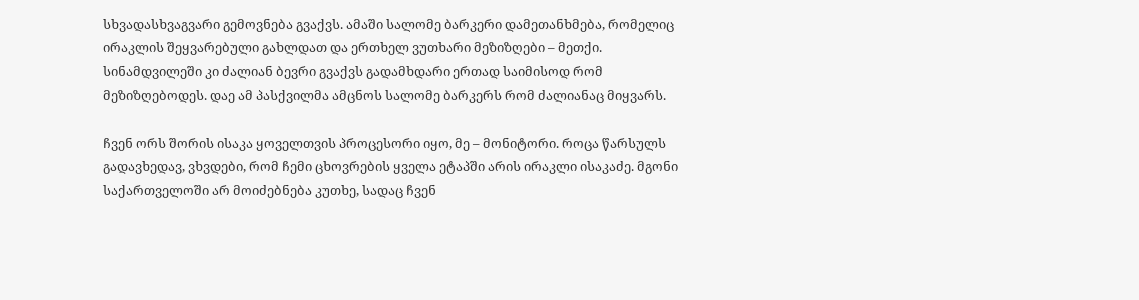სხვადასხვაგვარი გემოვნება გვაქვს. ამაში სალომე ბარკერი დამეთანხმება, რომელიც ირაკლის შეყვარებული გახლდათ და ერთხელ ვუთხარი მეზიზღები – მეთქი. სინამდვილეში კი ძალიან ბევრი გვაქვს გადამხდარი ერთად საიმისოდ რომ მეზიზღებოდეს. დაე ამ პასქვილმა ამცნოს სალომე ბარკერს რომ ძალიანაც მიყვარს.

ჩვენ ორს შორის ისაკა ყოველთვის პროცესორი იყო, მე – მონიტორი. როცა წარსულს გადავხედავ, ვხვდები, რომ ჩემი ცხოვრების ყველა ეტაპში არის ირაკლი ისაკაძე. მგონი საქართველოში არ მოიძებნება კუთხე, სადაც ჩვენ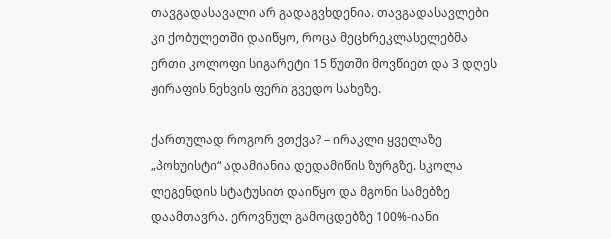თავგადასავალი არ გადაგვხდენია. თავგადასავლები კი ქობულეთში დაიწყო, როცა მეცხრეკლასელებმა ერთი კოლოფი სიგარეტი 15 წუთში მოვწიეთ და 3 დღეს ჟირაფის ნეხვის ფერი გვედო სახეზე.

ქართულად როგორ ვთქვა? – ირაკლი ყველაზე „პოხუისტი“ ადამიანია დედამიწის ზურგზე. სკოლა ლეგენდის სტატუსით დაიწყო და მგონი სამებზე დაამთავრა. ეროვნულ გამოცდებზე 100%-იანი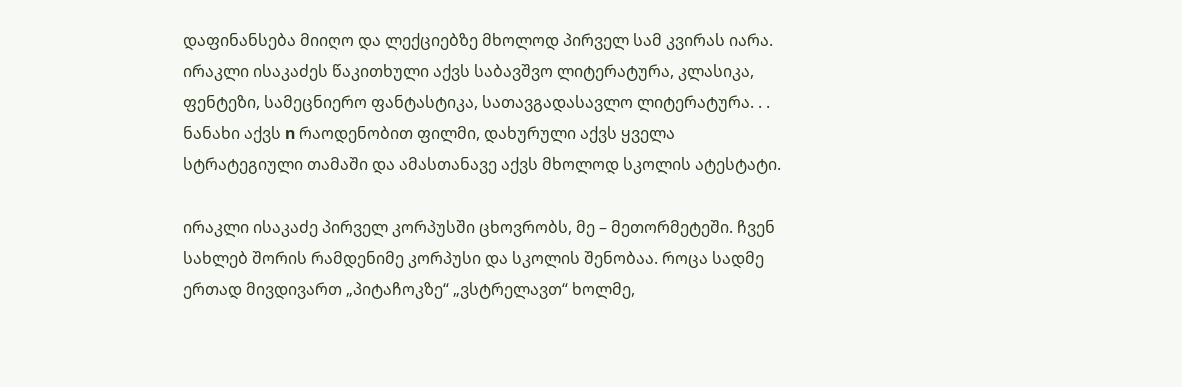დაფინანსება მიიღო და ლექციებზე მხოლოდ პირველ სამ კვირას იარა. ირაკლი ისაკაძეს წაკითხული აქვს საბავშვო ლიტერატურა, კლასიკა, ფენტეზი, სამეცნიერო ფანტასტიკა, სათავგადასავლო ლიტერატურა. . . ნანახი აქვს n რაოდენობით ფილმი, დახურული აქვს ყველა სტრატეგიული თამაში და ამასთანავე აქვს მხოლოდ სკოლის ატესტატი.

ირაკლი ისაკაძე პირველ კორპუსში ცხოვრობს, მე – მეთორმეტეში. ჩვენ სახლებ შორის რამდენიმე კორპუსი და სკოლის შენობაა. როცა სადმე ერთად მივდივართ „პიტაჩოკზე“ „ვსტრელავთ“ ხოლმე,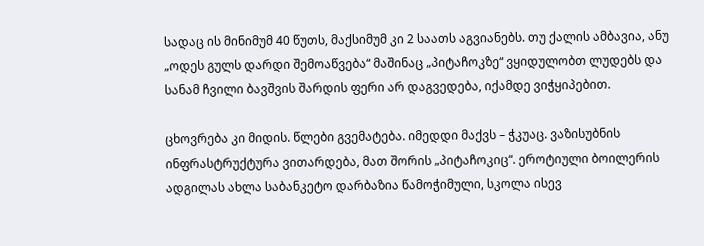სადაც ის მინიმუმ 40 წუთს, მაქსიმუმ კი 2 საათს აგვიანებს. თუ ქალის ამბავია, ანუ „ოდეს გულს დარდი შემოაწვება“ მაშინაც „პიტაჩოკზე“ ვყიდულობთ ლუდებს და სანამ ჩვილი ბავშვის შარდის ფერი არ დაგვედება, იქამდე ვიჭყიპებით.

ცხოვრება კი მიდის. წლები გვემატება. იმედდი მაქვს – ჭკუაც. ვაზისუბნის ინფრასტრუქტურა ვითარდება, მათ შორის „პიტაჩოკიც“. ეროტიული ბოილერის ადგილას ახლა საბანკეტო დარბაზია წამოჭიმული, სკოლა ისევ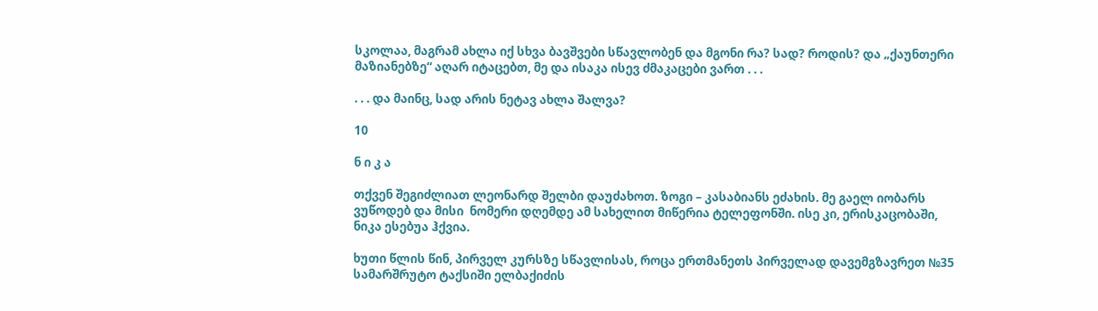სკოლაა, მაგრამ ახლა იქ სხვა ბავშვები სწავლობენ და მგონი რა? სად? როდის? და „ქაუნთერი მაზიანებზე“ აღარ იტაცებთ, მე და ისაკა ისევ ძმაკაცები ვართ . . .

. . . და მაინც, სად არის ნეტავ ახლა შალვა?

10

ნ ი კ ა

თქვენ შეგიძლიათ ლეონარდ შელბი დაუძახოთ. ზოგი – კასაბიანს ეძახის. მე გაელ იობარს ვუწოდებ და მისი  ნომერი დღემდე ამ სახელით მიწერია ტელეფონში. ისე კი, ერისკაცობაში,   ნიკა ესებუა ჰქვია.

ხუთი წლის წინ, პირველ კურსზე სწავლისას, როცა ერთმანეთს პირველად დავემგზავრეთ №35 სამარშრუტო ტაქსიში ელბაქიძის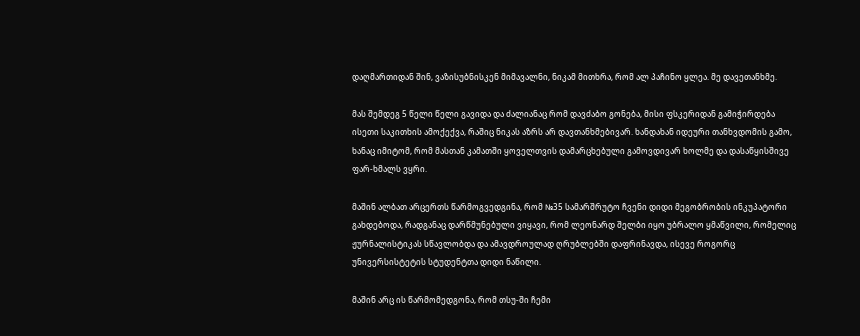დაღმართიდან შინ, ვაზისუბნისკენ მიმავალნი, ნიკამ მითხრა, რომ ალ პაჩინო ყლეა. მე დავეთანხმე.

მას შემდეგ 5 წელი წელი გავიდა და ძალიანაც რომ დავძაბო გონება, მისი ფსკერიდან გამიჭირდება ისეთი საკითხის ამოქექვა, რაშიც ნიკას აზრს არ დავთანხმებივარ. ხანდახან იდეური თანხვდომის გამო, ხანაც იმიტომ, რომ მასთან კამათში ყოველთვის დამარცხებული გამოვდივარ ხოლმე და დასაწყისშივე ფარ-ხმალს ვყრი.

მაშინ ალბათ არცერთს წარმოგვედგინა, რომ №35 სამარშრუტო ჩვენი დიდი მეგობრობის ინკუპატორი გახდებოდა, რადგანაც დარწმუნებული ვიყავი, რომ ლეონარდ შელბი იყო უბრალო ყმაწვილი, რომელიც ჟურნალისტიკას სწავლობდა და ამავდროულად ღრუბლებში დაფრინავდა, ისევე როგორც უნივერსისტეტის სტუდენტთა დიდი ნაწილი.

მაშინ არც ის წარმომედგონა, რომ თსუ-ში ჩემი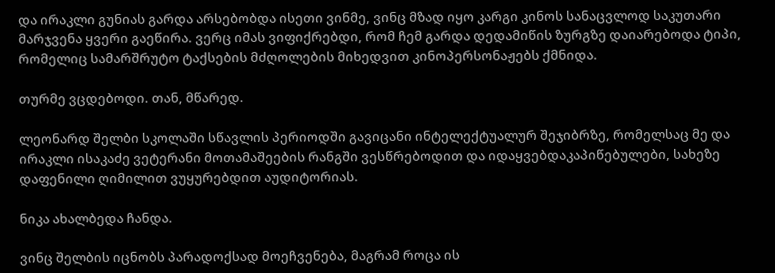და ირაკლი გუნიას გარდა არსებობდა ისეთი ვინმე, ვინც მზად იყო კარგი კინოს სანაცვლოდ საკუთარი მარჯვენა ყვერი გაეწირა. ვერც იმას ვიფიქრებდი, რომ ჩემ გარდა დედამიწის ზურგზე დაიარებოდა ტიპი, რომელიც სამარშრუტო ტაქსების მძღოლების მიხედვით კინოპერსონაჟებს ქმნიდა.

თურმე ვცდებოდი. თან, მწარედ.

ლეონარდ შელბი სკოლაში სწავლის პერიოდში გავიცანი ინტელექტუალურ შეჯიბრზე, რომელსაც მე და ირაკლი ისაკაძე ვეტერანი მოთამაშეების რანგში ვესწრებოდით და იდაყვებდაკაპიწებულები, სახეზე დაფენილი ღიმილით ვუყურებდით აუდიტორიას.

ნიკა ახალბედა ჩანდა.

ვინც შელბის იცნობს პარადოქსად მოეჩვენება, მაგრამ როცა ის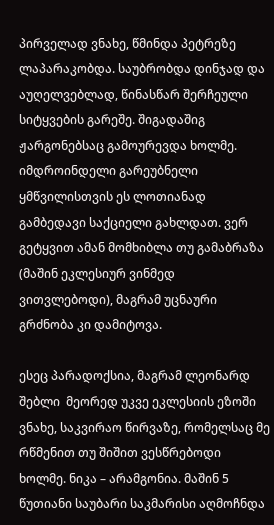პირველად ვნახე, წმინდა პეტრეზე ლაპარაკობდა. საუბრობდა დინჯად და აუღელვებლად, წინასწარ შერჩეული სიტყვების გარეშე. შიგადაშიგ ჟარგონებსაც გამოურევდა ხოლმე. იმდროინდელი გარეუბნელი ყმწვილისთვის ეს ლოთიანად გამბედავი საქციელი გახლდათ. ვერ გეტყვით ამან მომხიბლა თუ გამაბრაზა (მაშინ ეკლესიურ ვინმედ ვითვლებოდი), მაგრამ უცნაური გრძნობა კი დამიტოვა.

ესეც პარადოქსია, მაგრამ ლეონარდ შებლი  მეორედ უკვე ეკლესიის ეზოში ვნახე, საკვირაო წირვაზე, რომელსაც მე რწმენით თუ შიშით ვესწრებოდი ხოლმე. ნიკა – არამგონია. მაშინ 5 წუთიანი საუბარი საკმარისი აღმოჩნდა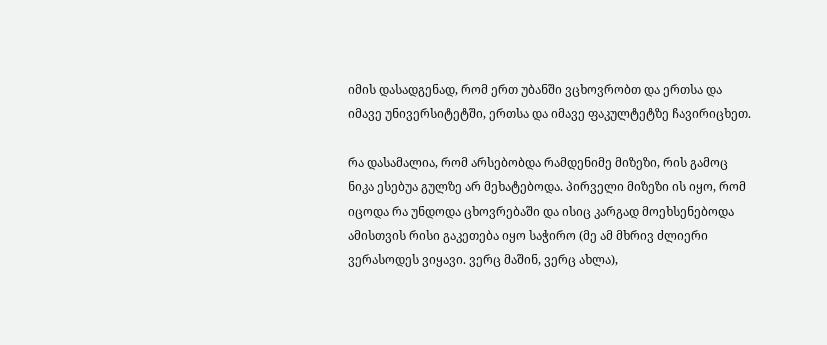იმის დასადგენად, რომ ერთ უბანში ვცხოვრობთ და ერთსა და იმავე უნივერსიტეტში, ერთსა და იმავე ფაკულტეტზე ჩავირიცხეთ.

რა დასამალია, რომ არსებობდა რამდენიმე მიზეზი, რის გამოც ნიკა ესებუა გულზე არ მეხატებოდა. პირველი მიზეზი ის იყო, რომ იცოდა რა უნდოდა ცხოვრებაში და ისიც კარგად მოეხსენებოდა ამისთვის რისი გაკეთება იყო საჭირო (მე ამ მხრივ ძლიერი ვერასოდეს ვიყავი. ვერც მაშინ, ვერც ახლა),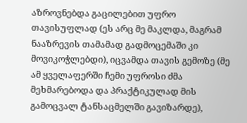აზროვნებდა გაცილებით უფრო თავისუფლად (ეს არც მე მაკლდა, მაგრამ ნააზრევის თამამად გადმოცემაში კი მოვიკოჭლებდი), იცვამდა თავის გემოზე (მე ამ ყველაფერში ჩემი უფროსი ძმა მეხმარებოდა და პრაქტიკულად მის გამოცვალ ტანსაცმელში გავიზარდე),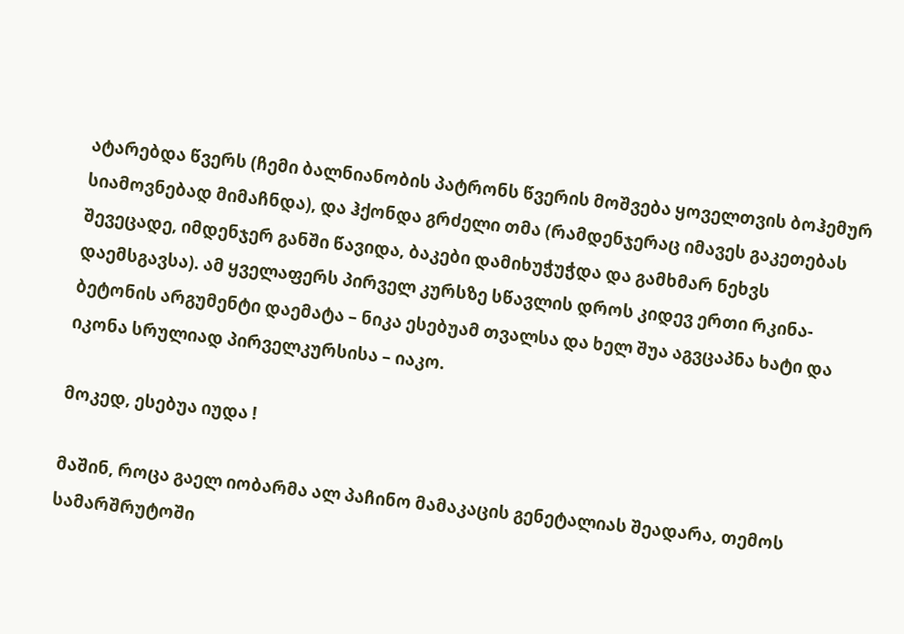ატარებდა წვერს (ჩემი ბალნიანობის პატრონს წვერის მოშვება ყოველთვის ბოჰემურ სიამოვნებად მიმაჩნდა), და ჰქონდა გრძელი თმა (რამდენჯერაც იმავეს გაკეთებას შევეცადე, იმდენჯერ განში წავიდა, ბაკები დამიხუჭუჭდა და გამხმარ ნეხვს დაემსგავსა). ამ ყველაფერს პირველ კურსზე სწავლის დროს კიდევ ერთი რკინა-ბეტონის არგუმენტი დაემატა – ნიკა ესებუამ თვალსა და ხელ შუა აგვცაპნა ხატი და იკონა სრულიად პირველკურსისა – იაკო.

მოკედ, ესებუა იუდა !

მაშინ, როცა გაელ იობარმა ალ პაჩინო მამაკაცის გენეტალიას შეადარა, თემოს სამარშრუტოში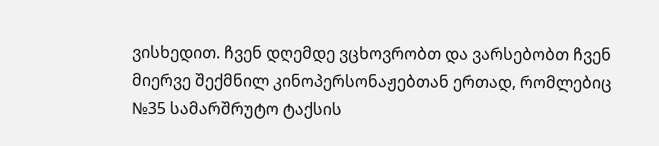ვისხედით. ჩვენ დღემდე ვცხოვრობთ და ვარსებობთ ჩვენ მიერვე შექმნილ კინოპერსონაჟებთან ერთად, რომლებიც №35 სამარშრუტო ტაქსის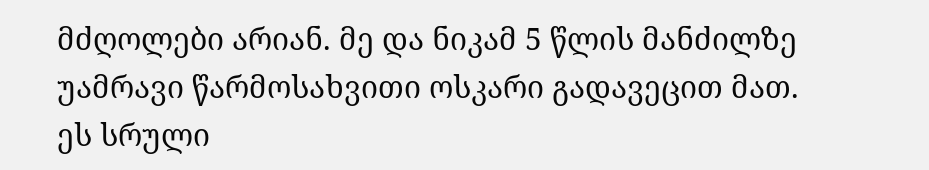მძღოლები არიან. მე და ნიკამ 5 წლის მანძილზე უამრავი წარმოსახვითი ოსკარი გადავეცით მათ. ეს სრული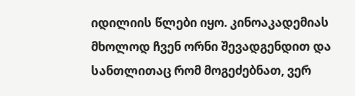იდილიის წლები იყო. კინოაკადემიას მხოლოდ ჩვენ ორნი შევადგენდით და სანთლითაც რომ მოგეძებნათ, ვერ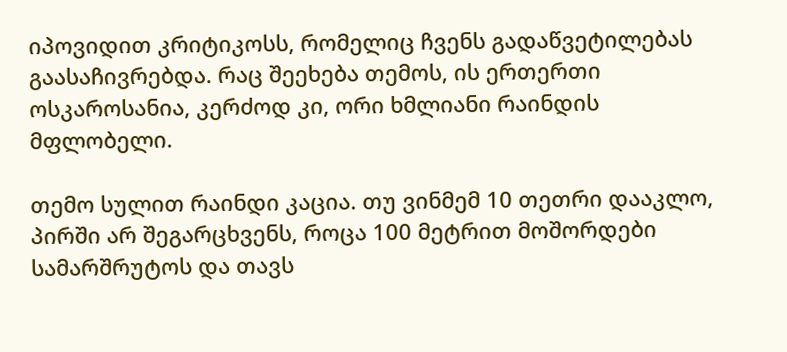იპოვიდით კრიტიკოსს, რომელიც ჩვენს გადაწვეტილებას გაასაჩივრებდა. რაც შეეხება თემოს, ის ერთერთი ოსკაროსანია, კერძოდ კი, ორი ხმლიანი რაინდის მფლობელი.

თემო სულით რაინდი კაცია. თუ ვინმემ 10 თეთრი დააკლო, პირში არ შეგარცხვენს, როცა 100 მეტრით მოშორდები სამარშრუტოს და თავს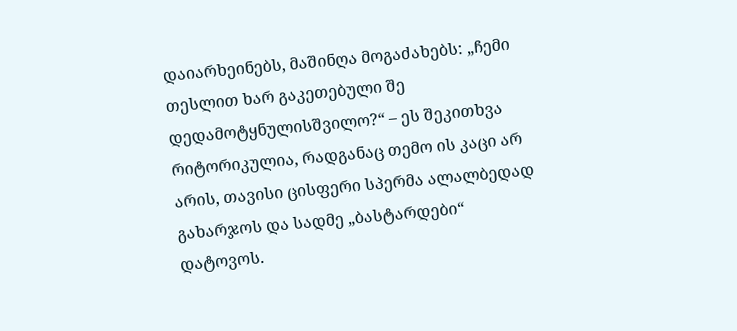დაიარხეინებს, მაშინღა მოგაძახებს: „ჩემი თესლით ხარ გაკეთებული შე დედამოტყნულისშვილო?“ – ეს შეკითხვა რიტორიკულია, რადგანაც თემო ის კაცი არ არის, თავისი ცისფერი სპერმა ალალბედად გახარჯოს და სადმე „ბასტარდები“ დატოვოს.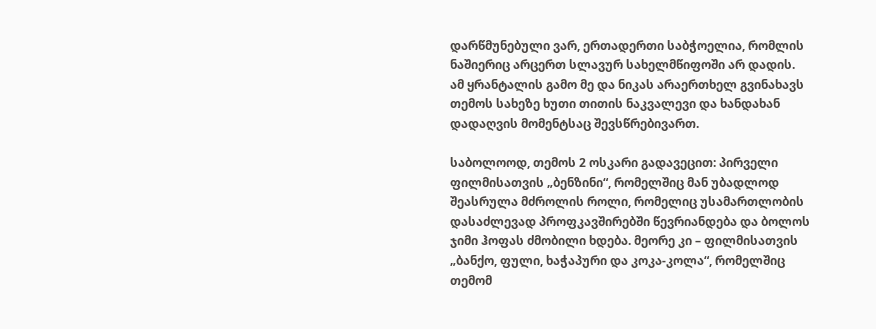დარწმუნებული ვარ, ერთადერთი საბჭოელია, რომლის ნაშიერიც არცერთ სლავურ სახელმწიფოში არ დადის.  ამ ყრანტალის გამო მე და ნიკას არაერთხელ გვინახავს თემოს სახეზე ხუთი თითის ნაკვალევი და ხანდახან დადაღვის მომენტსაც შევსწრებივართ.

საბოლოოდ, თემოს 2 ოსკარი გადავეცით: პირველი ფილმისათვის „ბენზინი“, რომელშიც მან უბადლოდ შეასრულა მძროლის როლი, რომელიც უსამართლობის დასაძლევად პროფკავშირებში წევრიანდება და ბოლოს ჯიმი ჰოფას ძმობილი ხდება. მეორე კი – ფილმისათვის  „ბანქო, ფული, ხაჭაპური და კოკა-კოლა“, რომელშიც თემომ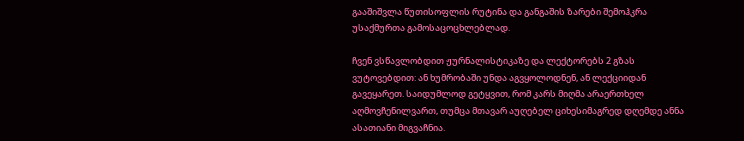გააშიშვლა წუთისოფლის რუტინა და განგაშის ზარები შემოჰკრა უსაქმურთა გამოსაცოცხლებლად.

ჩვენ ვსწავლობდით ჟურნალისტიკაზე და ლექტორებს 2 გზას ვუტოვებდით: ან ხუმრობაში უნდა აგვყოლოდნენ, ან ლექციიდან გავეყარეთ. საიდუმლოდ გეტყვით, რომ კარს მიღმა არაერთხელ აღმოვჩენილვართ, თუმცა მთავარ აუღებელ ციხესიმაგრედ დღემდე ანნა ასათიანი მიგვაჩნია.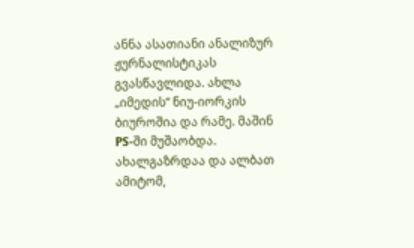ანნა ასათიანი ანალიზურ ჟურნალისტიკას გვასწავლიდა. ახლა „იმედის“ ნიუ-იორკის ბიუროშია და რამე. მაშინ PS-ში მუშაობდა. ახალგაზრდაა და ალბათ ამიტომ,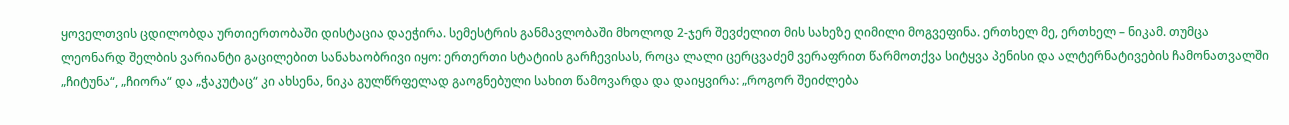ყოველთვის ცდილობდა ურთიერთობაში დისტაცია დაეჭირა. სემესტრის განმავლობაში მხოლოდ 2-ჯერ შევძელით მის სახეზე ღიმილი მოგვეფინა. ერთხელ მე, ერთხელ – ნიკამ. თუმცა ლეონარდ შელბის ვარიანტი გაცილებით სანახაობრივი იყო: ერთერთი სტატიის გარჩევისას, როცა ლალი ცერცვაძემ ვერაფრით წარმოთქვა სიტყვა პენისი და ალტერნატივების ჩამონათვალში „ჩიტუნა“, „ჩიორა“ და „ჭაკუტაც“ კი ახსენა, ნიკა გულწრფელად გაოგნებული სახით წამოვარდა და დაიყვირა: „როგორ შეიძლება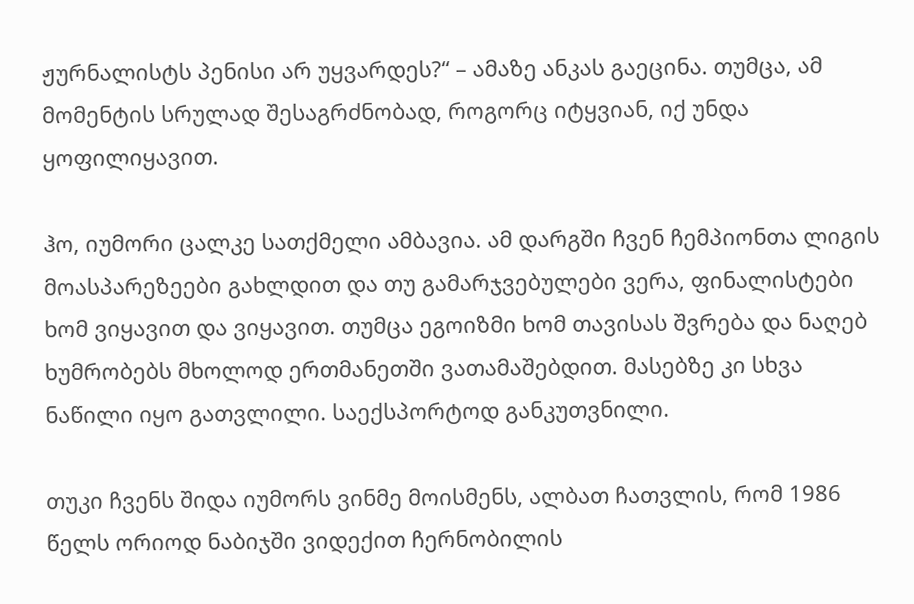ჟურნალისტს პენისი არ უყვარდეს?“ – ამაზე ანკას გაეცინა. თუმცა, ამ მომენტის სრულად შესაგრძნობად, როგორც იტყვიან, იქ უნდა ყოფილიყავით.

ჰო, იუმორი ცალკე სათქმელი ამბავია. ამ დარგში ჩვენ ჩემპიონთა ლიგის მოასპარეზეები გახლდით და თუ გამარჯვებულები ვერა, ფინალისტები ხომ ვიყავით და ვიყავით. თუმცა ეგოიზმი ხომ თავისას შვრება და ნაღებ ხუმრობებს მხოლოდ ერთმანეთში ვათამაშებდით. მასებზე კი სხვა ნაწილი იყო გათვლილი. საექსპორტოდ განკუთვნილი.

თუკი ჩვენს შიდა იუმორს ვინმე მოისმენს, ალბათ ჩათვლის, რომ 1986 წელს ორიოდ ნაბიჯში ვიდექით ჩერნობილის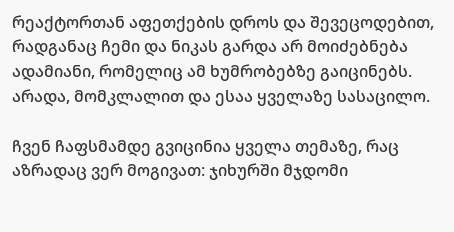რეაქტორთან აფეთქების დროს და შევეცოდებით, რადგანაც ჩემი და ნიკას გარდა არ მოიძებნება  ადამიანი, რომელიც ამ ხუმრობებზე გაიცინებს. არადა, მომკლალით და ესაა ყველაზე სასაცილო.

ჩვენ ჩაფსმამდე გვიცინია ყველა თემაზე, რაც აზრადაც ვერ მოგივათ: ჯიხურში მჯდომი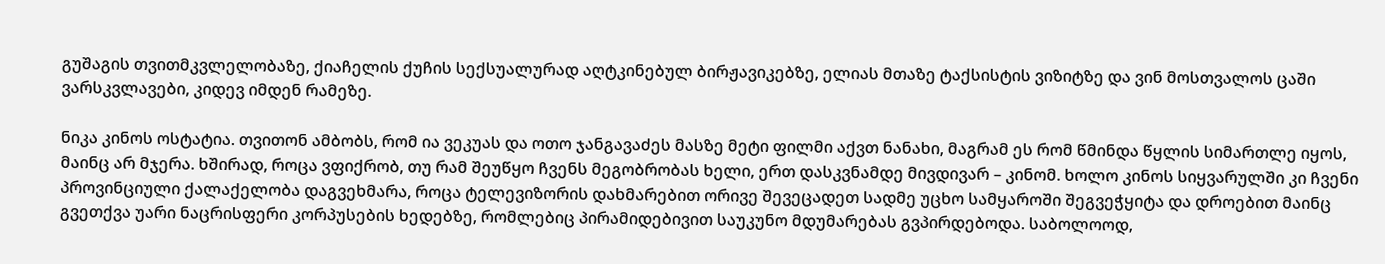გუშაგის თვითმკვლელობაზე, ქიაჩელის ქუჩის სექსუალურად აღტკინებულ ბირჟავიკებზე, ელიას მთაზე ტაქსისტის ვიზიტზე და ვინ მოსთვალოს ცაში ვარსკვლავები, კიდევ იმდენ რამეზე.

ნიკა კინოს ოსტატია. თვითონ ამბობს, რომ ია ვეკუას და ოთო ჯანგავაძეს მასზე მეტი ფილმი აქვთ ნანახი, მაგრამ ეს რომ წმინდა წყლის სიმართლე იყოს, მაინც არ მჯერა. ხშირად, როცა ვფიქრობ, თუ რამ შეუწყო ჩვენს მეგობრობას ხელი, ერთ დასკვნამდე მივდივარ – კინომ. ხოლო კინოს სიყვარულში კი ჩვენი პროვინციული ქალაქელობა დაგვეხმარა, როცა ტელევიზორის დახმარებით ორივე შევეცადეთ სადმე უცხო სამყაროში შეგვეჭყიტა და დროებით მაინც გვეთქვა უარი ნაცრისფერი კორპუსების ხედებზე, რომლებიც პირამიდებივით საუკუნო მდუმარებას გვპირდებოდა. საბოლოოდ,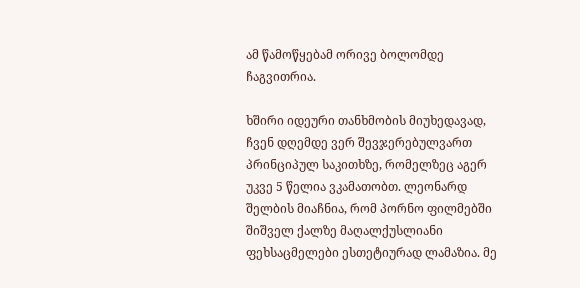ამ წამოწყებამ ორივე ბოლომდე ჩაგვითრია.

ხშირი იდეური თანხმობის მიუხედავად, ჩვენ დღემდე ვერ შევჯერებულვართ პრინციპულ საკითხზე, რომელზეც აგერ უკვე 5 წელია ვკამათობთ. ლეონარდ შელბის მიაჩნია, რომ პორნო ფილმებში შიშველ ქალზე მაღალქუსლიანი ფეხსაცმელები ესთეტიურად ლამაზია. მე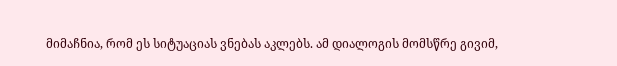მიმაჩნია, რომ ეს სიტუაციას ვნებას აკლებს. ამ დიალოგის მომსწრე გივიმ,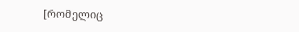[რომელიც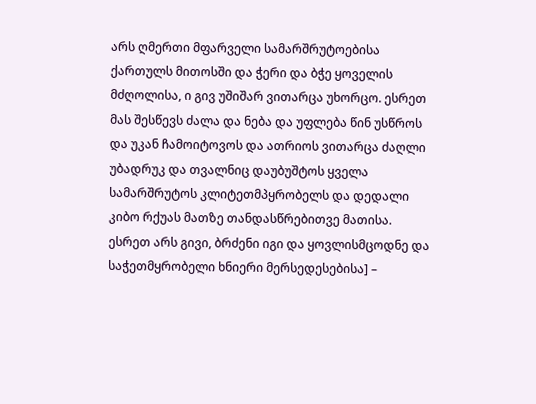არს ღმერთი მფარველი სამარშრუტოებისა ქართულს მითოსში და ჭერი და ბჭე ყოველის მძღოლისა, ი გივ უშიშარ ვითარცა უხორცო. ესრეთ მას შესწევს ძალა და ნება და უფლება წინ უსწროს და უკან ჩამოიტოვოს და ათრიოს ვითარცა ძაღლი უბადრუკ და თვალნიც დაუბუშტოს ყველა სამარშრუტოს კლიტეთმპყრობელს და დედალი კიბო რქუას მათზე თანდასწრებითვე მათისა. ესრეთ არს გივი, ბრძენი იგი და ყოვლისმცოდნე და საჭეთმყრობელი ხნიერი მერსედესებისა] –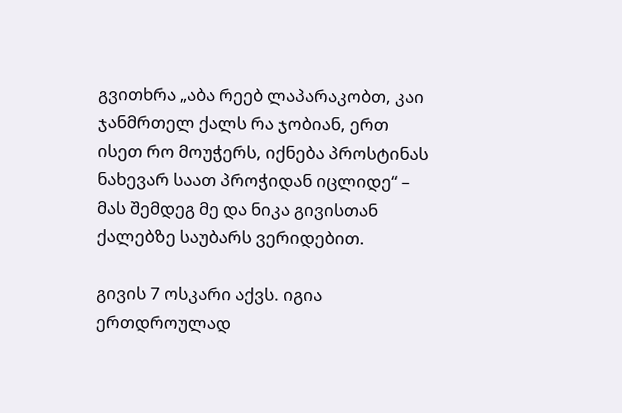გვითხრა „აბა რეებ ლაპარაკობთ, კაი ჯანმრთელ ქალს რა ჯობიან, ერთ ისეთ რო მოუჭერს, იქნება პროსტინას ნახევარ საათ პროჭიდან იცლიდე“ –  მას შემდეგ მე და ნიკა გივისთან ქალებზე საუბარს ვერიდებით.

გივის 7 ოსკარი აქვს. იგია ერთდროულად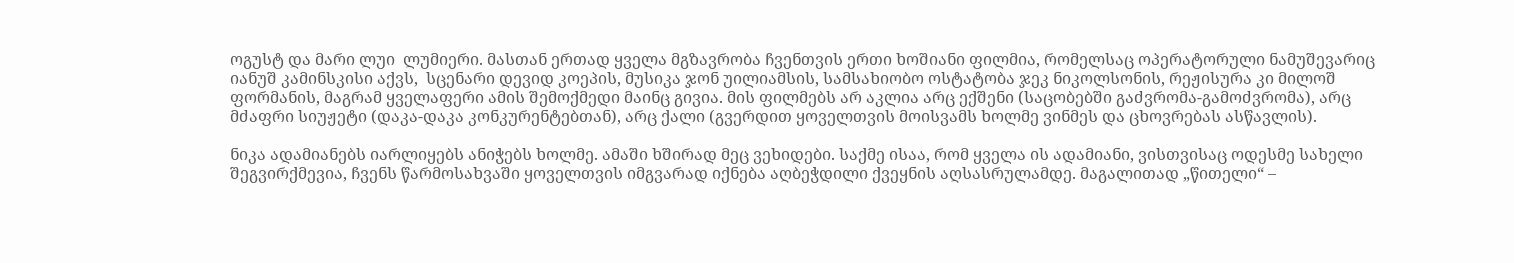ოგუსტ და მარი ლუი  ლუმიერი. მასთან ერთად ყველა მგზავრობა ჩვენთვის ერთი ხოშიანი ფილმია, რომელსაც ოპერატორული ნამუშევარიც იანუშ კამინსკისი აქვს,  სცენარი დევიდ კოეპის, მუსიკა ჯონ უილიამსის, სამსახიობო ოსტატობა ჯეკ ნიკოლსონის, რეჟისურა კი მილოშ ფორმანის, მაგრამ ყველაფერი ამის შემოქმედი მაინც გივია. მის ფილმებს არ აკლია არც ექშენი (საცობებში გაძვრომა-გამოძვრომა), არც მძაფრი სიუჟეტი (დაკა-დაკა კონკურენტებთან), არც ქალი (გვერდით ყოველთვის მოისვამს ხოლმე ვინმეს და ცხოვრებას ასწავლის).

ნიკა ადამიანებს იარლიყებს ანიჭებს ხოლმე. ამაში ხშირად მეც ვეხიდები. საქმე ისაა, რომ ყველა ის ადამიანი, ვისთვისაც ოდესმე სახელი შეგვირქმევია, ჩვენს წარმოსახვაში ყოველთვის იმგვარად იქნება აღბეჭდილი ქვეყნის აღსასრულამდე. მაგალითად „წითელი“ –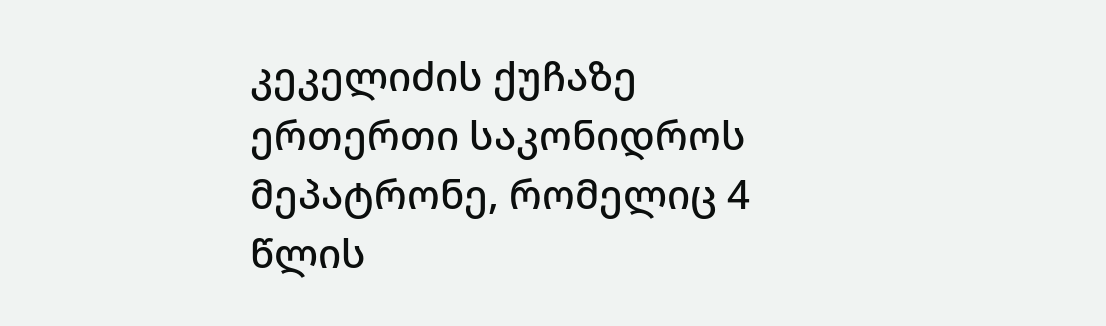კეკელიძის ქუჩაზე ერთერთი საკონიდროს მეპატრონე, რომელიც 4 წლის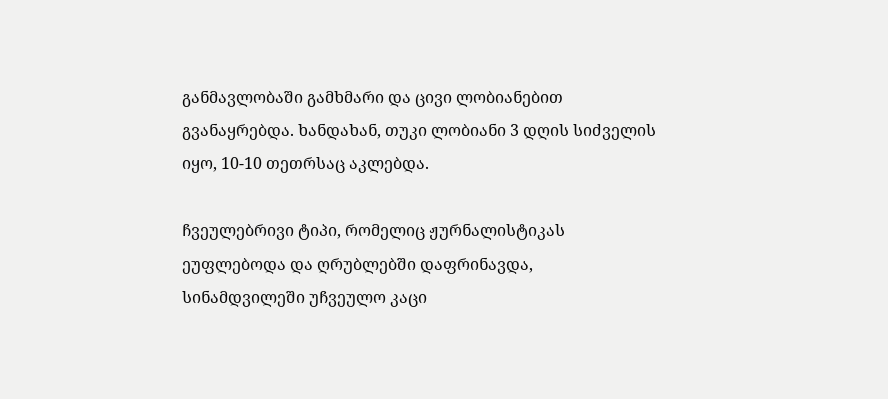განმავლობაში გამხმარი და ცივი ლობიანებით გვანაყრებდა. ხანდახან, თუკი ლობიანი 3 დღის სიძველის იყო, 10-10 თეთრსაც აკლებდა.

ჩვეულებრივი ტიპი, რომელიც ჟურნალისტიკას ეუფლებოდა და ღრუბლებში დაფრინავდა, სინამდვილეში უჩვეულო კაცი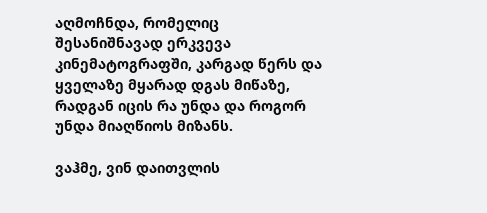აღმოჩნდა, რომელიც შესანიშნავად ერკვევა კინემატოგრაფში, კარგად წერს და ყველაზე მყარად დგას მიწაზე, რადგან იცის რა უნდა და როგორ უნდა მიაღწიოს მიზანს.

ვაჰმე, ვინ დაითვლის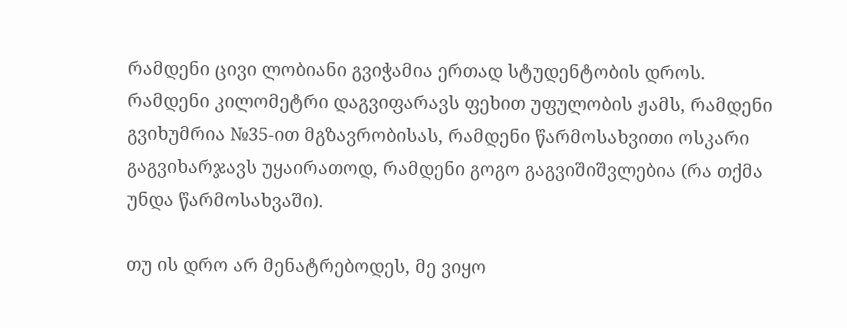რამდენი ცივი ლობიანი გვიჭამია ერთად სტუდენტობის დროს. რამდენი კილომეტრი დაგვიფარავს ფეხით უფულობის ჟამს, რამდენი გვიხუმრია №35-ით მგზავრობისას, რამდენი წარმოსახვითი ოსკარი გაგვიხარჯავს უყაირათოდ, რამდენი გოგო გაგვიშიშვლებია (რა თქმა უნდა წარმოსახვაში).

თუ ის დრო არ მენატრებოდეს, მე ვიყო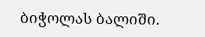ბიჭოლას ბალიში.